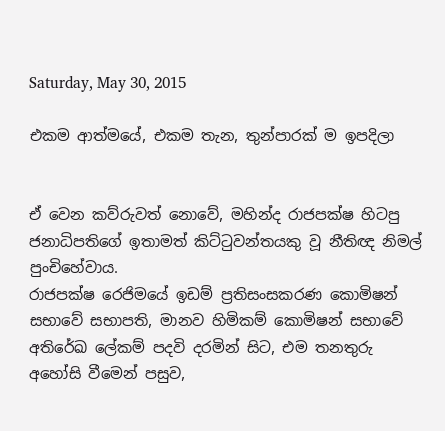Saturday, May 30, 2015

එකම ආත්ම‍යේ, එකම තැන, තුන්පාරක් ම ඉපදිලා


ඒ ‍වෙන කව්රුවත් ‍නො‍වේ, මහින්ද රාජපක්ෂ හිටපු ජනාධිපති‍ගේ ඉතාමත් කිට්ටුවන්තයකු වූ නීතිඥ නිමල් පුංචි‍හේවාය.
රාජපක්ෂ ‍රෙජිම‍යේ ඉඩම් ප්‍රතිසංසකරණ ‍කොමිෂන් සභා‍වේ සභාපති, මානව හිමිකම් ‍කොමිෂන් සභා‍වේ අතිරේඛ ‍ලේකම් පදවි දරමින් සිට, එම තනතුරු අහෝසි වී‍මෙන් පසුව,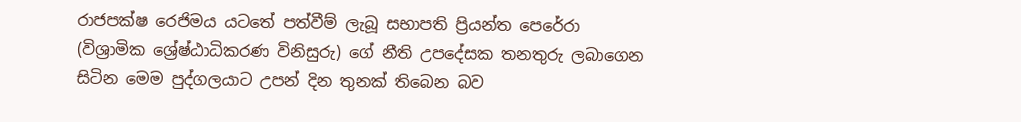රාජපක්ෂ ‍රෙජිමය යට‍තේ පත්වීම් ලැබූ සභාපති ප්‍රියන්ත ‍පෙ‍රේරා (විශ්‍රාමික ‍ශ්‍රේෂ්ඨාධිකරණ විනිසුරු) ගේ නීති උප‍දේසක තනතුරු ලබා‍ගෙන සිටින ‍මෙම පුද්ගලයාට උපන් දින තුනක් ති‍බෙන බව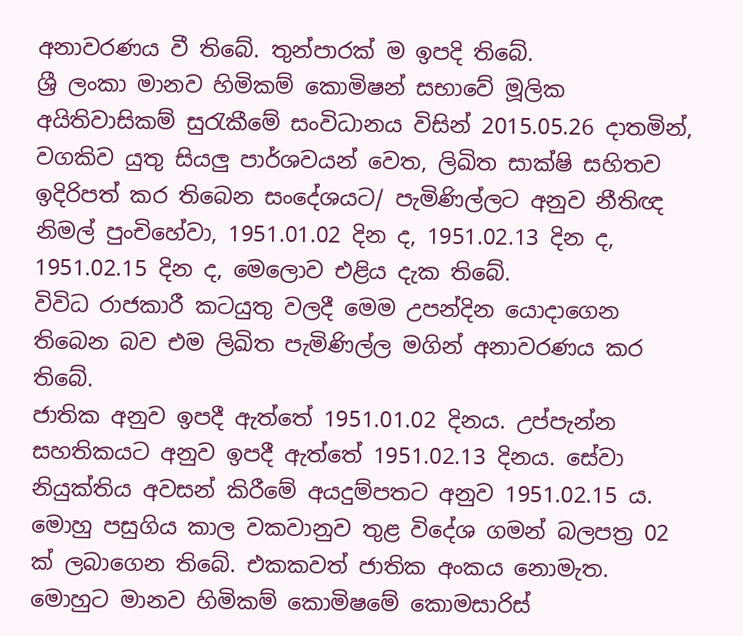අනාවරණය වී ති‍බේ. තුන්පාරක් ම ඉපදි තිබේ.
ශ්‍රී ලංකා මානව හිමිකම් ‍කොමිෂන් සභා‍වේ මූලික අයිතිවාසිකම් සුරැකී‍මේ සංවිධානය විසින් 2015.05.26 දාතමින්, වගකිව යුතු සියලු පාර්ශවයන් ‍වෙත, ලිඛිත සාක්ෂි සහිතව ඉදිරිපත් කර තිබෙන සං‍දේශයට/ පැමිණිල්ලට අනුව නීතිඥ නිමල් පුංචි‍හේවා, 1951.01.02 දින ද, 1951.02.13 දින ද, 1951.02.15 දින ද, මෙ‍ලොව එළිය දැක ති‍බේ.
විවිධ රාජකාරී කටයුතු වලදී ‍මෙම උපන්දින ‍යොදා‍ගෙන ති‍බෙන බව එම ලිඛිත පැමිණිල්ල මගින් අනාවරණය කර ති‍බේ.
ජාතික අනුව ඉපදී ඇත්‍තේ 1951.01.02 දිනය. උප්පැන්න සහතිකයට අනුව ඉපදී ඇත්‍තේ 1951.02.13 දිනය. සේවා නියුක්තිය අවසන් කිරී‍මේ අයදුම්පතට අනුව 1951.02.15 ය.
මොහු පසුගිය කාල වකවානුව තුළ වි‍දේශ ගමන් බලපත්‍ර 02 ක් ‍ලබා‍ගෙන ති‍බේ. එකකවත් ජාතික අංකය ‍නොමැත.
මොහුට මානව හිමිකම් ‍කොමිෂ‍මේ ‍කොමසාරිස්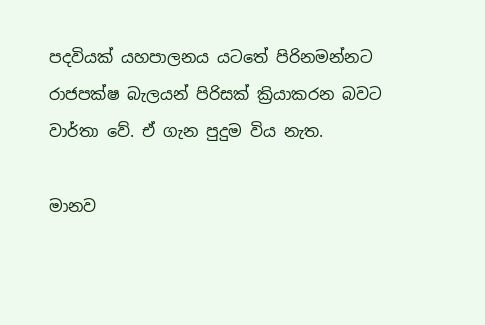පදවියක් යහපාලනය යට‍තේ පිරිනමන්නට රාජපක්ෂ බැලයන් පිරිසක් ක්‍රියාකරන බවට වාර්තා ‍වේ. ඒ ගැන පුදුම විය නැත.

මානව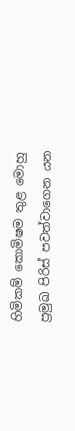හිමිකම් ‍කොමිෂ‍ම තුළ ‍මොහු ප්‍රමුඛ පිරිස් පවත්වා‍ගෙන යන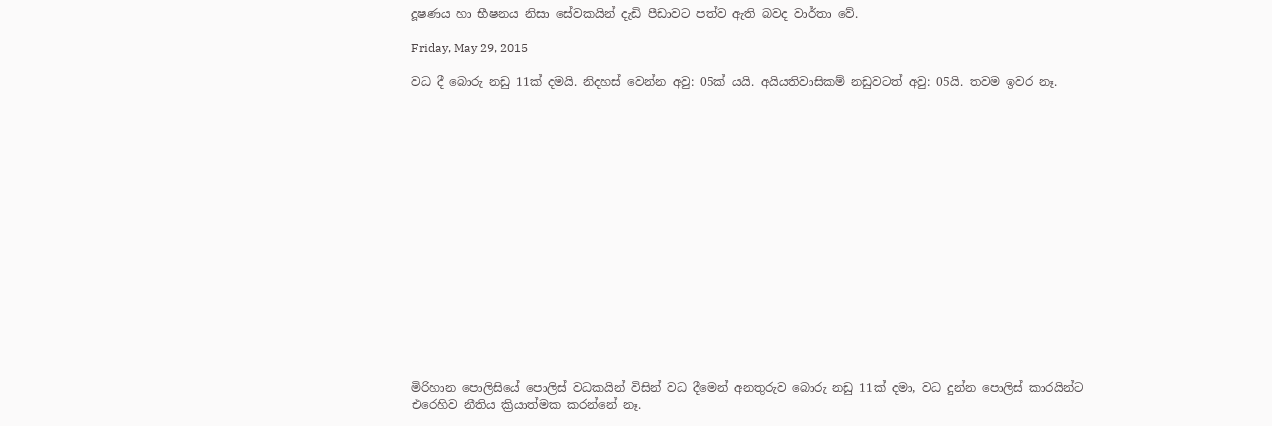දූෂණය හා භීෂනය නිසා සේවකයින් දැඩි පීඩාවට පත්ව ඇති බවද වාර්තා ‍වේ.

Friday, May 29, 2015

වධ දී බොරු නඩු 11ක් දමයි. නිදහස් වෙන්න අවු: 05ක් යයි. අයියතිවාසිකම් නඩුවටත් අවු: 05යි. තවම ඉවර නෑ.

















මිරිහාන පොලිසියේ පොලිස් වධකයින් විසින් වධ දීමෙන් අනතුරුව බොරු නඩු 11ක් දමා, වධ දුන්න පොලිස් කාරයින්ට එරෙහිව නීතිය ක්‍රියාත්මක කරන්නේ නෑ.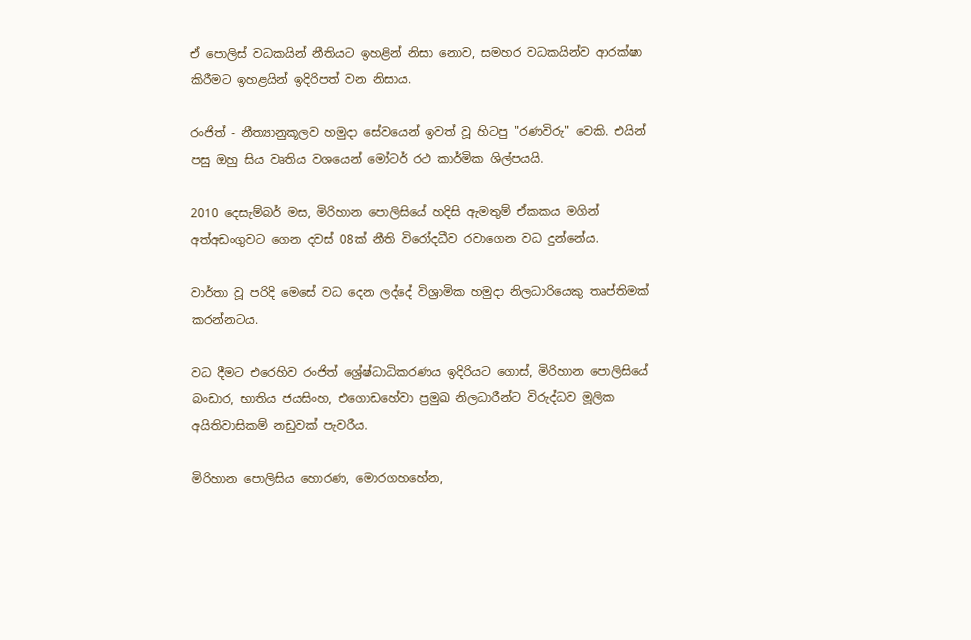ඒ පොලිස් වධකයින් නීතියට ඉහළින් නිසා නොව, සමහර වධකයින්ව ආරක්ෂා කිරීමට ඉහළයින් ඉදිරිපත් වන නිසාය.

රංජිත් - නීත්‍යානුකූලව හමුදා සේවයෙන් ඉවත් වූ හිටපු "රණවිරු" වෙකි. එයින් පසු ඔහු සිය වෘතිය වශයෙන් මෝටර් රථ කාර්මික ශිල්පයයි.

2010 දෙසැම්බර් මස, මිරිහාන පොලිසියේ හදිසි ඇමතුම් ඒකකය මගින් අත්අඩංගුවට ගෙන දවස් 08ක් නීති විරෝදධීව රවාගෙන වධ දුන්නේය.

වාර්තා වූ පරිදි මෙසේ වධ දෙන ලද්දේ විශ්‍රාමික හමුදා ‍නිලධාරියෙකු තෘප්තිමක් කරන්නටය.

වධ දීමට එරෙහිව රංජිත් ශ්‍රේෂ්ධාධිකරණය ඉදිරියට ගොස්, මිරිහාන පොලිසියේ බංඩාර, භාතිය ජයසිංහ, එගොඩහේවා ප්‍රමුඛ නිලධාරීන්ට විරුද්ධව මූලික අයිතිවාසිකම් නඩුවක් පැවරීය.

මිරිහාන පොලිසිය හොරණ, මොරගහහේන,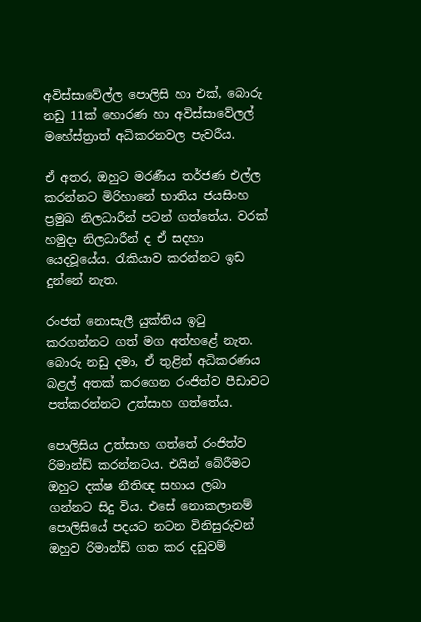අවිස්සාවේල්ල පොලිසි හා එක්, බොරු නඩු 11ක් හොරණ හා අවිස්සාවේලල් මහේස්ත්‍රාත් අධිකරනවල පැවරීය.

ඒ අතර, ඔහුට මරණීය තර්ජණ එල්ල කරන්නට මිරිහා‍නේ භාතිය ජයසිංහ ප්‍රමුඛ නිලධාරීන් පටන් ගත්තේය. වරක් හමුදා නිලධාරීන් ද ඒ සදහා යෙදවූයේය. රැකියාව කරන්නට ඉඩ දුන්නේ නැත.

රංජත් නොසැලී යුක්තිය ඉටු කරගන්නට ගත් මග අත්හළේ නැත. බොරු නඩු දමා, ඒ තුළින් අධිකරණය බළල් අතක් කරගෙන රංජිත්ව පීඩාවට පත්කරන්නට උත්සාහ ගත්තේය.

පොලිසිය උත්සාහ ගත්තේ රංජිත්ව රිමාන්ඩ් කරන්නටය. එයින් බේරීමට ඔහුට දක්ෂ නීතිඥ සහාය ලබා ගන්නට සිදු විය. එසේ නොකලානම් පොලිසියේ පදයට නටන විනිසුරුවන් ඔහුව රිමාන්ඩ් ගත කර දඩුවම්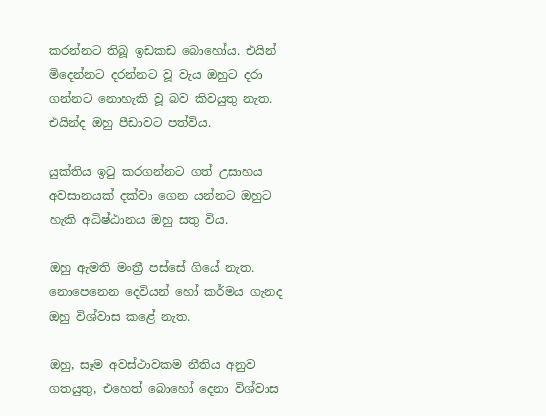කරන්නට තිබූ ඉඩකඩ බොහෝය. එයින් මිදෙන්නට දරන්නට වූ වැය ඔහුට දරා ගන්නට නොහැකි වූ බව කිවයුතු නැත. එයින්ද ඔහු පීඩාවට පත්විය.

යුක්තිය ඉටු කරගන්නට ගත් උසාහය අවසානයක් දක්වා ගෙන යන්නට ඔහුට හැකි අධිෂ්ඨානය ඔහු සතු විය.

ඔහු ඇමති මංත්‍රී පස්සේ ගියේ නැත. නොපෙනෙන දෙවියන් හෝ කර්මය ගැනද ඔහු විශ්වාස කළේ නැත.

ඔහු, සෑම අවස්ථාවකම නීතිය අනුව ගතයුතු, එහෙත් ‍බොහෝ දෙනා විශ්වාස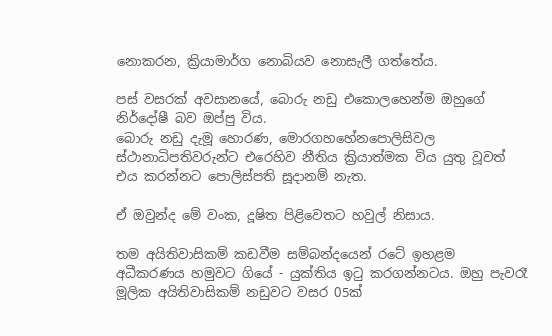නොකරන, ක්‍රියාමාර්ග නොබියව නොසැලී ගත්තේය.

පස් වසරක් අවසානයේ, බොරු නඩු එකොලහෙන්ම ඔහුගේ නිර්දෝෂී බව ඔප්පු විය.
බොරු නඩු දැමූ හොරණ, මොරගහහේනපොලිසිවල ස්ථානාධිපතිවරුන්ට එරෙහිව නීතිය ක්‍රියාත්මක විය යුතු වූවත් එය කරන්නට පොලිස්පති සූදානම් නැත.

ඒ ඔවුන්ද මේ වංක, දූෂිත පිළිවෙතට හවුල් නිසාය.

තම අයිතිවාසිකම් කඩවීම සම්බන්දයෙන් රටේ ඉහළම අධීකරණය හමුවට ගියේ - යුක්තිය ඉටු කරගන්නටය. ඔහු පැවරෑ මූලික අයිතිවාසිකම් නඩුවට වසර 05ක්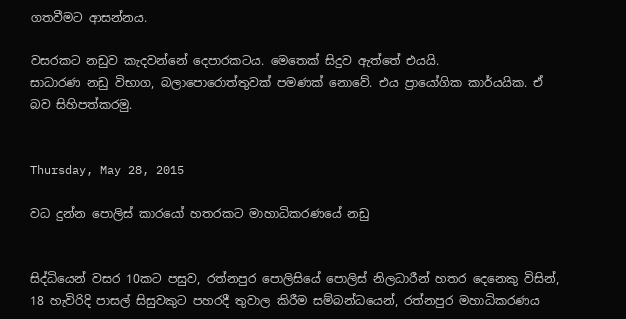ගතවීමට ආසන්නය.

වසරකට නඩුව කැදවන්නේ දෙපාරකටය. මෙතෙක් සිදුව ඇත්තේ එයයි.
සාධාරණ නඩු විභාග, බලාපොරොත්තුවක් පමණක් නොවේ. එය ප්‍රායෝගික කාර්යයික. ඒ බව සිහිපත්කරමු.


Thursday, May 28, 2015

වධ දුන්න පොලිස් කාරයෝ හතරකට මාහාධිකරණයේ නඩු


සිද්ධියෙන් වසර 10කට පසුව, රත්නපුර පොලිසියේ පොලිස් නිලධාරීන් හතර දෙනෙකු විසින්, 18 හැවිරිදි පාසල් සිසුවකුට පහරදී තුවාල කිරීම සම්බන්ධයෙන්, රත්නපුර මහාධිකරණය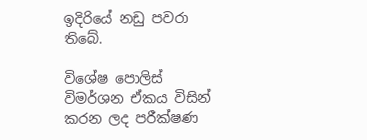ඉදිරියේ නඩු පවරා තිබේ.

විශේෂ පොලිස් විමර්ශන ඒකය විසින් කරන ලද පරීක්ෂණ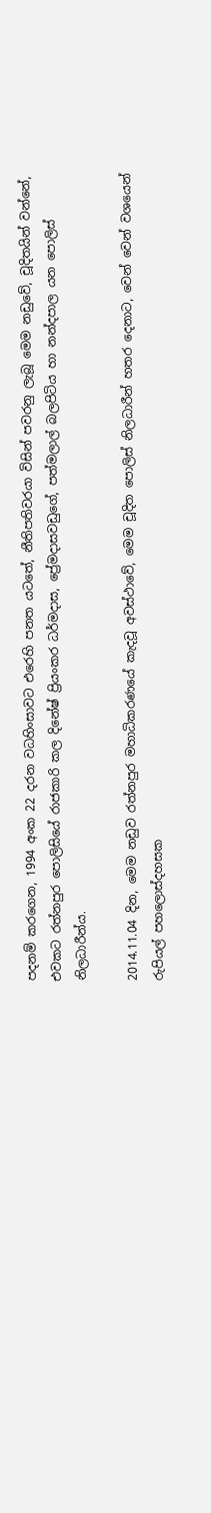පදනම් කරගෙන, 1994 අංක 22 දරන වධහිංසාවට එරෙහි පනත යටතේ, නීතිපතිවරයා විසින් පවරනු ලැබූ මෙම නඩුවේ, චූදිතයින් වන්නේ, එවකට රත්නපුර පොලිසියේ රාජකාරි කල දිනේෂ් ප්‍රියංකර ධර්මදාස, ප්‍රේමදාසවඩුගේ, පත්මලාල් බලපිටිය හා නන්දපාල යන පොලිස් නිලධාරීන්ය.

2014.11.04 දින, මෙම නඩුව රත්නපුර මහාධිකරණයේ කැදවූ අවස්ථාවේ, මෙම චූදිත පොලිස් නිලධාරීන් හතර දෙනාට, වෙන් වෙන් වශයෙන් රුපියල් පහලොස්දහසක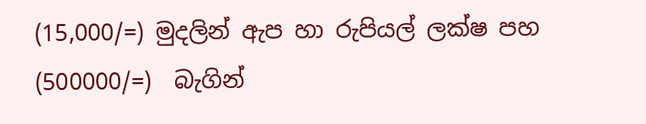(15,000/=) මුදලින් ඇප හා රුපියල් ලක්ෂ පහ (500000/=)  බැගින්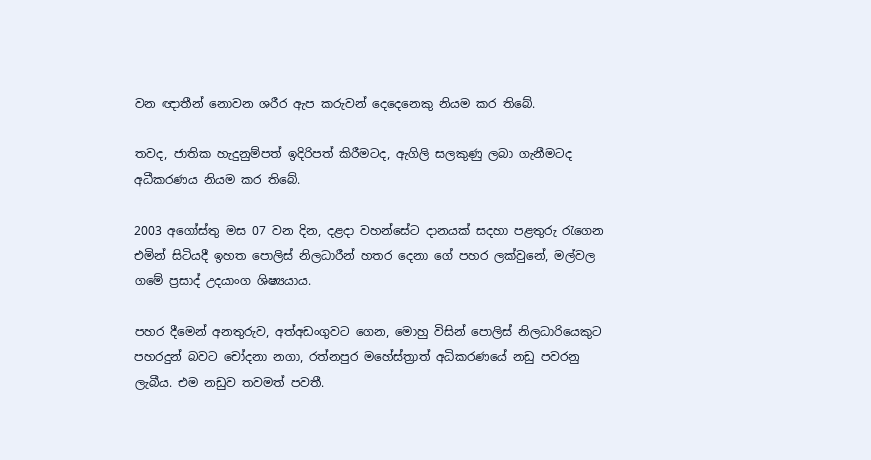වන ඥාතීන් නොවන ශරීර ඇප කරුවන් දෙදෙනෙකු නියම කර තිබේ.

තවද, ජාතික හැදුනුම්පත් ඉදිරිපත් කිරීමටද, ඇගිලි සලකුණු ලබා ගැනීමටද අධීකරණය නියම කර තිබේ.

2003 අගෝස්තු මස 07 වන දින, දළදා වහන්සේට දානයක් සදහා පළතුරු රැගෙන එමින් සිටියදී ඉහත පොලිස් නිලධාරීන් හතර දෙනා ගේ පහර ලක්වුනේ, මල්වල ගමේ ප්‍රසාද් උදයාංග ශිෂ්‍යයාය.

පහර දීමෙන් අනතුරුව, අත්අඩංගුවට ‍ගෙන, මොහු විසින් පොලිස් නිලධාරියෙකුට පහරදුන් බවට චෝදනා නගා, රත්නපුර මහේස්ත්‍රාත් අධිකරණයේ නඩු පවරනු ලැබීය. එම නඩුව තවමත් පවතී.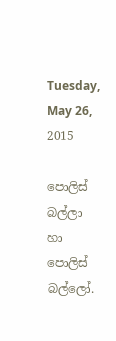Tuesday, May 26, 2015

පොලිස් බල්ලා හා පොලිස් බල්ලෝ.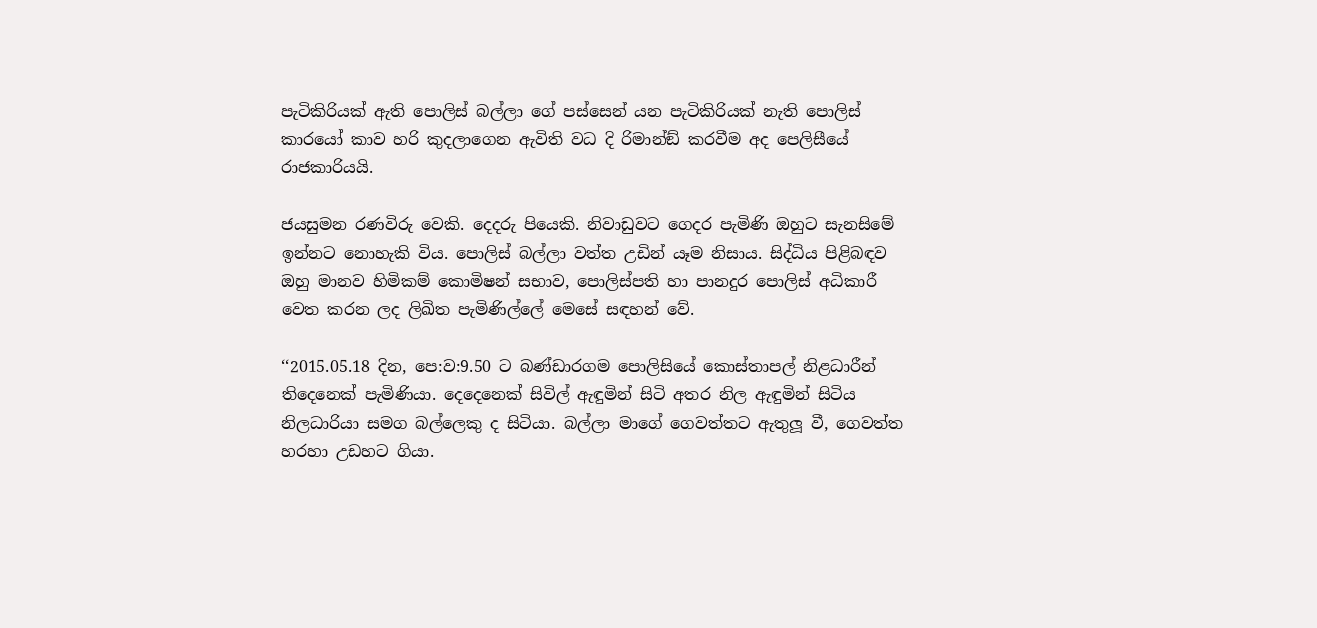පැටිකිරියක් ඇති පොලිස් බල්ලා ගේ පස්සෙන් යන පැටිකිරියක් නැති පොලිස් කාරයෝ කාව හරි කුදලාගෙන ඇවිති වධ දි රිමාන්ඞ් කරවීම අද පෙලිසීයේ රාජකාරියයි.

ජයසුමන රණවිරු වෙකි. දෙදරු පියෙකි. නිවාඩුවට ගෙදර පැමිණි ඔහුට සැනසිමේ ඉන්නට නොහැකි විය. පොලිස් බල්ලා වත්ත උඩින් යෑම නිසාය. සිද්ධිය පිළිබඳව ඔහු මානව හිමිකම් කොමිෂන් සභාව, පොලිස්පති හා පානදුර පොලිස් අධිකාරී වෙත කරන ලද ලිඛිත පැමිණිල්ලේ මෙසේ සඳහන් වේ.

‘‘2015.05.18 දින, පෙ:ව:9.50 ට බණ්ඩාරගම පොලිසියේ කොස්තාපල් නිළධාරීන් තිදෙනෙක් පැමිණියා. දෙදෙනෙක් සිවිල් ඇඳුමින් සිටි අතර නිල ඇඳුමින් සිටිය නිලධාරියා සමග බල්ලෙකු ද සිටියා. බල්ලා මාගේ ගෙවත්තට ඇතුලූ වී, ගෙවත්ත හරහා උඩහට ගියා.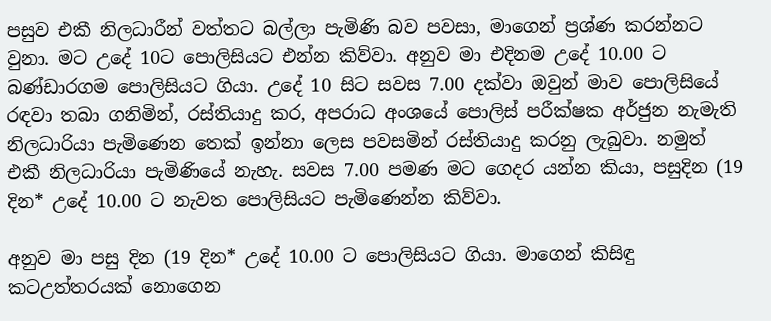පසුව එකී නිලධාරීන් වත්තට බල්ලා පැමිණි බව පවසා, මාගෙන් ප්‍රශ්ණ කරන්නට වුනා. මට උදේ 10ට පොලිසියට එන්න කිව්වා. අනුව මා එදිනම උදේ 10.00 ට බණ්ඩාරගම පොලිසියට ගියා. උදේ 10 සිට සවස 7.00 දක්වා ඔවුන් මාව පොලිසියේ රඳවා තබා ගනිමින්, රස්තියාදු කර, අපරාධ අංශයේ පොලිස් පරීක්ෂක අර්ජුන නැමැති නිලධාරියා පැමිණෙන තෙක් ඉන්නා ලෙස පවසමින් රස්තියාදු කරනු ලැබුවා. නමුත් එකී නිලධාරියා පැමිණියේ නැහැ. සවස 7.00 පමණ මට ගෙදර යන්න කියා, පසුදින (19 දින* උදේ 10.00 ට නැවත පොලිසියට පැමිණෙන්න කිව්වා.

අනුව මා පසු දින (19 දින* උදේ 10.00 ට පොලිසියට ගියා. මාගෙන් කිසිඳු කටඋත්තරයක් නොගෙන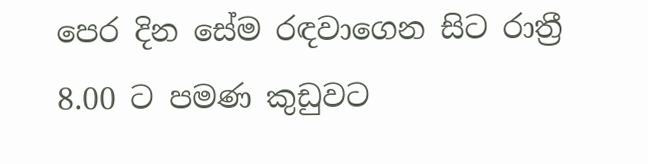පෙර දින සේම රඳවාගෙන සිට රාත්‍රී 8.00 ට පමණ කුඩුවට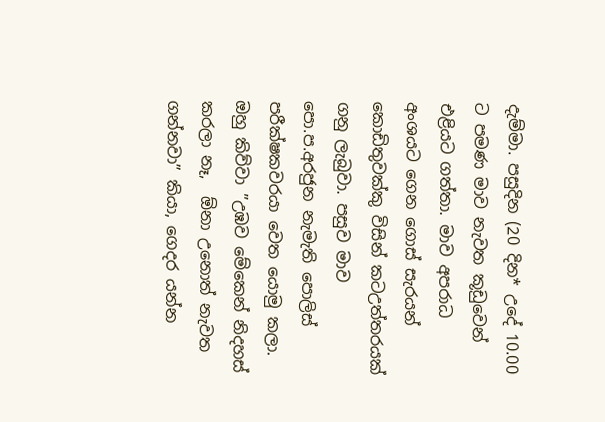දැම්මා. පසුදින (20 දින* උදේ 10.00 ට පමණ මාව නැවත කූඩුවෙන් එළියට ගත්තා. මාව අපරාධ අංශයට ගෙන ගොස් සැරයන් කොඩිතුවක්කු විසින් කටඋත්තරයක් ගනු ලැබුවා. පසුව මාව පො.ප.අරජුන නැමැති පොලිස් පරීක්ෂකවරයා වෙත යොමු කලා. ඔහු කිව්වා ”උඹව මේකෙන් නිදහස් කරලා නෑ,  ඕනා උනොත් නැවත ගන්නවා” කියා, ගෙදර යන්න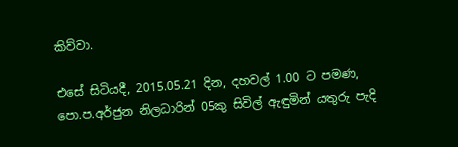කිව්වා.

එසේ සිටියදී, 2015.05.21 දින, දහවල් 1.00 ට පමණ, පො.ප.අර්ජුන නිලධාරින් 05කු සිවිල් ඇඳුමින් යතුරු පැදි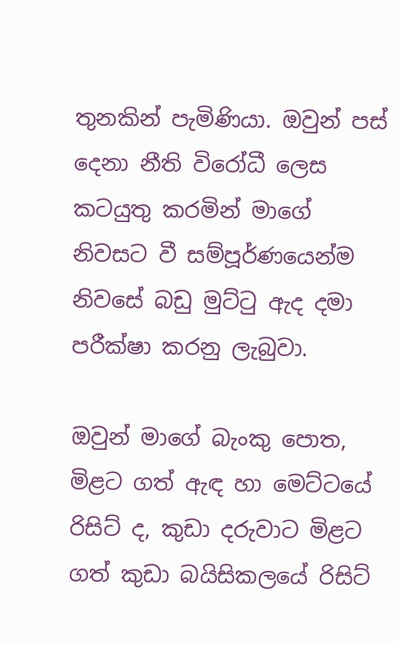තුනකින් පැමිණියා. ඔවුන් පස් දෙනා නීති විරෝධී ලෙස කටයුතු කරමින් මාගේ නිවසට වී සම්පූර්ණයෙන්ම නිවසේ බඩු මුට්ටු ඇද දමා පරීක්ෂා කරනු ලැබුවා.

ඔවුන් මාගේ බැංකු පොත, මිළට ගත් ඇඳ හා මෙට්ටයේ රිසිට් ද, කුඩා දරුවාට මිළට ගත් කුඩා බයිසිකලයේ රිසිට්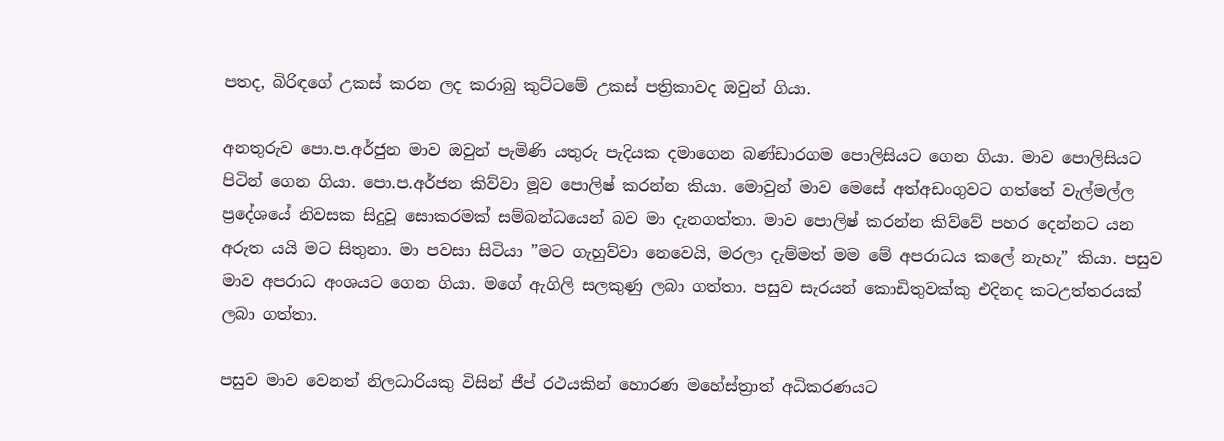පතද, බිරිඳගේ උකස් කරන ලද කරාබු කුට්ටමේ උකස් පත්‍රිකාවද ඔවුන් ගියා.

අනතුරුව පො.ප.අර්ජුන මාව ඔවුන් පැමිණි යතුරු පැදියක දමාගෙන බණ්ඩාරගම පොලිසියට ගෙන ගියා. මාව පොලිසියට පිටින් ගෙන ගියා. පො.ප.අර්ජන කිව්වා මූව පොලිෂ් කරන්න කියා. මොවුන් මාව මෙසේ අත්අඩංගුවට ගත්තේ වැල්මල්ල ප්‍රදේශයේ නිවසක සිදුවූ සොකරමක් සම්බන්ධයෙන් බව මා දැනගත්තා. මාව පොලිෂ් කරන්න කිව්වේ පහර දෙන්නට යන අරුත යයි මට සිතුනා. මා පවසා සිටියා ”මට ගැහුව්වා නෙවෙයි, මරලා දැම්මත් මම මේ අපරාධය කලේ නැහැ” කියා. පසුව මාව අපරාධ අංශයට ගෙන ගියා. මගේ ඇගිලි සලකුණු ලබා ගත්තා. පසුව සැරයන් කොඩිතුවක්කු එදිනද කටඋත්තරයක් ලබා ගත්තා.

පසුව මාව වෙනත් නිලධාරියකු විසින් ජීප් රථයකින් හොරණ මහේස්ත්‍රාත් අධිකරණයට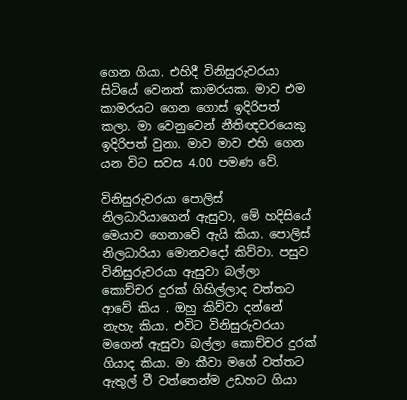ගෙන ගියා. එහිදී විනිසුරුවරයා සිටියේ වෙනත් කාමරයක. මාව එම කාමරයට ගෙන ගොස් ඉදිරිපත් කලා. මා වෙනුවෙන් නීතිඥවරයෙකු ඉදිරිපත් වුනා. මාව මාව එහි ගෙන යන විට සවස 4.00 පමණ වේ.

විනිසුරුවරයා පොලිස් නිලධාරියාගෙන් ඇසුවා, මේ හදිසියේ මෙයාව ගෙනාවේ ඇයි කියා. පොලිස් නිලධාරියා මොනවදෝ කිව්වා. පසුව විනිසුරුවරයා ඇසුවා බල්ලා කොච්චර දුරක් ගිහිල්ලාද වත්තට ආවේ කිය . ඔහු කිව්වා දන්නේ නැහැ කියා. එවිට විනිසුරුවරයා මගෙන් ඇසුවා බල්ලා කොච්චර දුරක් ගියාද කියා. මා කීවා මගේ වත්තට ඇතුල් වී වත්තෙන්ම උඩහට ගියා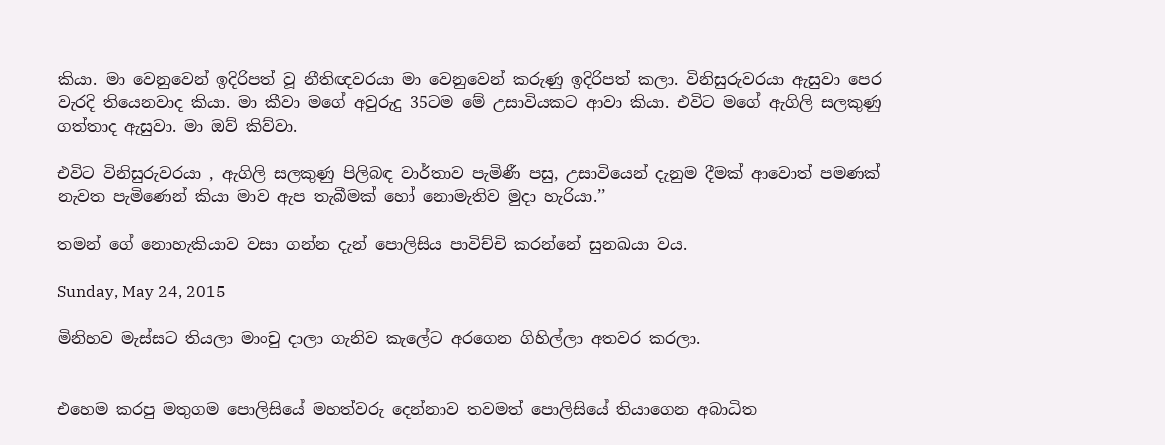කියා. මා වෙනුවෙන් ඉදිරිපත් වූ නීතිඥවරයා මා වෙනුවෙන් කරුණු ඉදිරිපත් කලා. විනිසුරුවරයා ඇසුවා පෙර වැරදි තියෙනවාද කියා. මා කීවා මගේ අවුරුදු 35ටම මේ උසාවියකට ආවා කියා. එවිට මගේ ඇගිලි සලකුණු ගත්තාද ඇසුවා. මා ඔව් කිව්වා.

එවිට විනිසුරුවරයා , ඇගිලි සලකුණු පිලිබඳ වාර්තාව පැමිණී පසු, උසාවියෙන් දැනුම දීමක් ආවොත් පමණක් නැවත පැමිණෙන් කියා මාව ඇප තැබීමක් හෝ නොමැතිව මුදා හැරියා.’’

තමන් ගේ නොහැකියාව වසා ගන්න දැන් පොලිසිය පාවිච්චි කරන්නේ සුනඛයා වය.

Sunday, May 24, 2015

මිනිහව මැස්සට තියලා මාංචු දාලා ගැනිව කැලේට අරගෙන ගිහිල්ලා අතවර කරලා.


එහෙම කරපු මතුගම පොලිසියේ මහත්වරු දෙන්නාව තවමත් පොලිසියේ තියාගෙන අබාධිත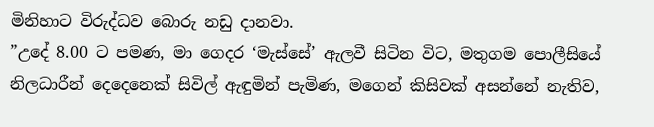මිනිහාට විරුද්ධව බොරු නඩු දානවා.
”උදේ 8.00 ට පමණ, මා ගෙදර ‘මැස්සේ’ ඇලවී සිටින විට, මතුගම පොලීසියේ නිලධාරීන් දෙදෙනෙක් සිවිල් ඇඳුමින් පැමිණ, මගෙන් කිසිවක් අසන්නේ නැතිව,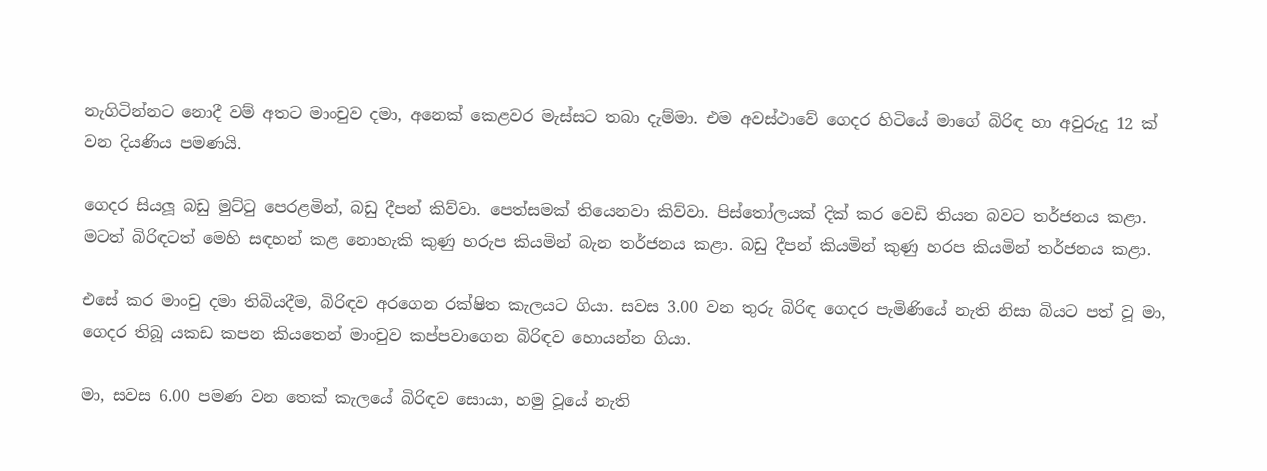නැගිටින්නට නොදී වම් අතට මාංචුව දමා, අනෙක් කෙළවර මැස්සට තබා දැම්මා. එම අවස්ථාවේ ගෙදර හිටියේ මාගේ බිරිඳ හා අවුරුදු 12 ක් වන දියණිය පමණයි.

ගෙදර සියලූ බඩු මුට්ටු පෙරළමින්, බඩු දීපන් කිව්වා. පෙත්සමක් තියෙනවා කිව්වා. පිස්තෝලයක් දික් කර වෙඩි තියන බවට තර්ජනය කළා. මටත් බිරිඳටත් මෙහි සඳහන් කළ නොහැකි කුණු හරුප කියමින් බැන තර්ජනය කළා. බඩු දීපන් කියමින් කුණු හරප කියමින් තර්ජනය කළා.

එසේ කර මාංචු දමා තිබියදීම, බිරිඳව අරගෙන රක්ෂිත කැලයට ගියා. සවස 3.00 වන තුරු බිරිඳ ගෙදර පැමිණියේ නැති නිසා බියට පත් වූ මා, ගෙදර තිබූ යකඩ කපන කියතෙන් මාංචුව කප්පවාගෙන බිරිඳව හොයන්න ගියා.

මා, සවස 6.00 පමණ වන තෙක් කැලයේ බිරිඳව සොයා, හමු වූයේ නැති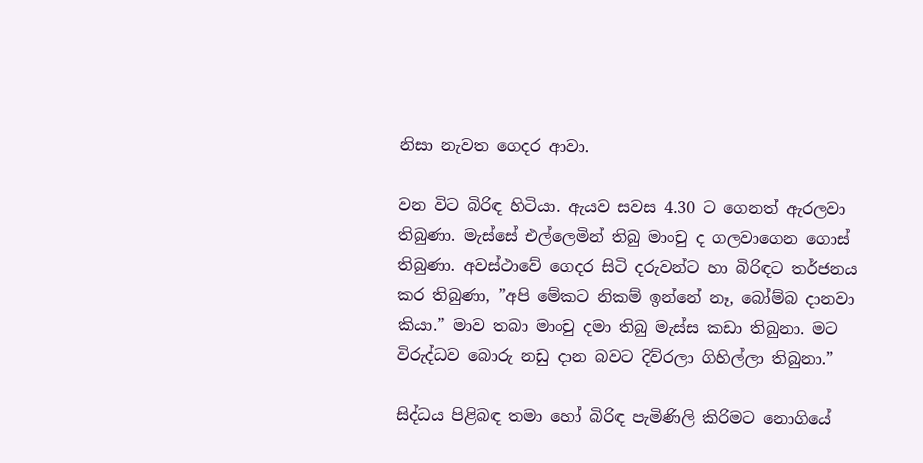නිසා නැවත ගෙදර ආවා.

වන විට බිරිඳ හිටියා. ඇයව සවස 4.30 ට ගෙනත් ඇරලවා තිබුණා. මැස්සේ එල්ලෙමින් තිබු මාංචු ද ගලවාගෙන ගොස් තිබුණා. අවස්ථාවේ ගෙදර සිටි දරුවන්ට හා බිරිඳට තර්ජනය කර තිබුණා, ”අපි මේකට නිකම් ඉන්නේ නෑ, බෝම්බ දානවා කියා.” මාව තබා මාංචු දමා තිබු මැස්ස කඩා තිබුනා. මට විරුද්ධව බොරු නඩු දාන බවට දිව්රලා ගිහිල්ලා තිබුනා.”

සිද්ධය පිළිබඳ තමා හෝ බිරිඳ පැමිණිලි කිරිමට නොගියේ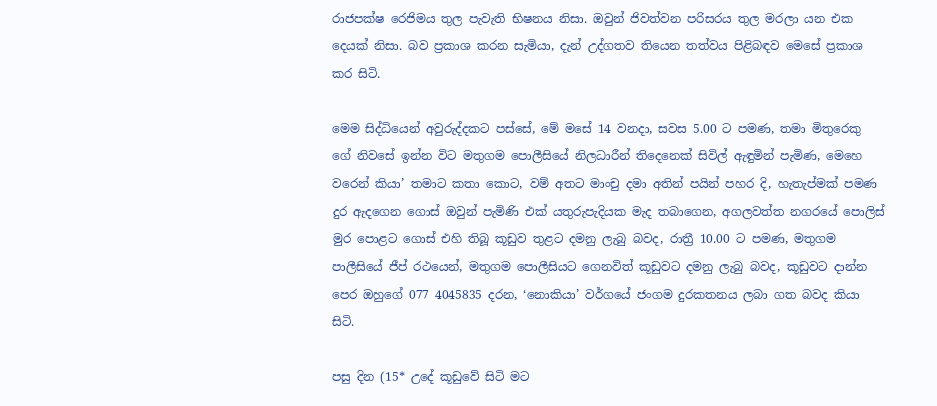රාජපක්ෂ රෙජිමය තුල පැවැති භිෂනය නිසා. ඔවුන් ජිවත්වන පරිසරය තුල මරලා යන එක දෙයක් නිසා. බව ප්‍රකාශ කරන සැමියා, දැන් උද්ගතව තියෙන තත්වය පිළිබඳව මෙසේ ප්‍රකාශ කර සිටි.

මෙම සිද්ධියෙන් අවුරුද්දකට පස්සේ, මේ මසේ 14 වනදා, සවස 5.00 ට පමණ, තමා මිතුරෙකු ගේ නිවසේ ඉන්න විට මතුගම පොලීසියේ නිලධාරීන් තිදෙනෙක් සිවිල් ඇඳුමින් පැමිණ, මෙහෙ වරෙන් කියා’ තමාට කතා කොට, වම් අතට මාංචු දමා අතින් පයින් පහර දි, හැතැප්මක් පමණ දුර ඇදගෙන ගොස් ඔවුන් පැමිණි එක් යතුරුපැදියක මැද තබාගෙන, අගලවත්ත නගරයේ පොලිස් මුර පොළට ගොස් එහි තිබූ කූඩුව තුළට දමනු ලැබු බවද, රාත්‍රී 10.00 ට පමණ, මතුගම පාලීසියේ ජීප් රථයෙන්, මතුගම පොලීසියට ගෙනවිත් කූඩුවට දමනු ලැබු බවද, කූඩුවට දාන්න පෙර ඔහුගේ 077 4045835 දරන, ‘නොකියා’ වර්ගයේ ජංගම දුරකතනය ලබා ගත බවද කියා සිටි.

පසු දින (15* උදේ කූඩුවේ සිටි මට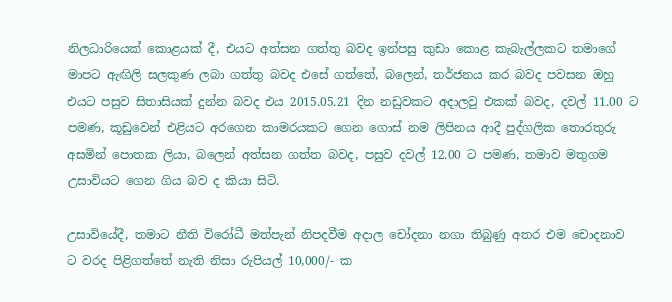නිලධාරියෙක් කොළයක් දී, එයට අත්සන ගත්තු බවද ඉන්පසු කුඩා කොළ කැබැල්ලකට තමාගේ මාපට ඇඟිලි සලකුණ ලබා ගත්තු බවද එසේ ගත්තේ, බලෙන්, තර්ජනය කර බවද පවසන ඔහු එයට පසුව සිතාසියක් දුන්න බවද එය 2015.05.21 දින නඩුවකට අදාලවු එකක් බවද, දවල් 11.00 ට පමණ, කූඩුවෙන් එළියට අරගෙන කාමරයකට ගෙන ගොස් නම ලිපිනය ආදී පුද්ගලික තොරතුරු අසමින් පොතක ලියා, බලෙන් අත්සන ගත්ත බවද, පසුව දවල් 12.00 ට පමණ, තමාව මතුගම උසාවියට ගෙන ගිය බව ද කියා සිටි.

උසාවියේදී, තමාට නීති විරෝධී මත්පැන් නිපදවීම අදාල චෝදනා නගා තිබුණු අතර එම චොදනාව ට වරද පිළිගත්තේ නැති නිසා රුපියල් 10,000/- ක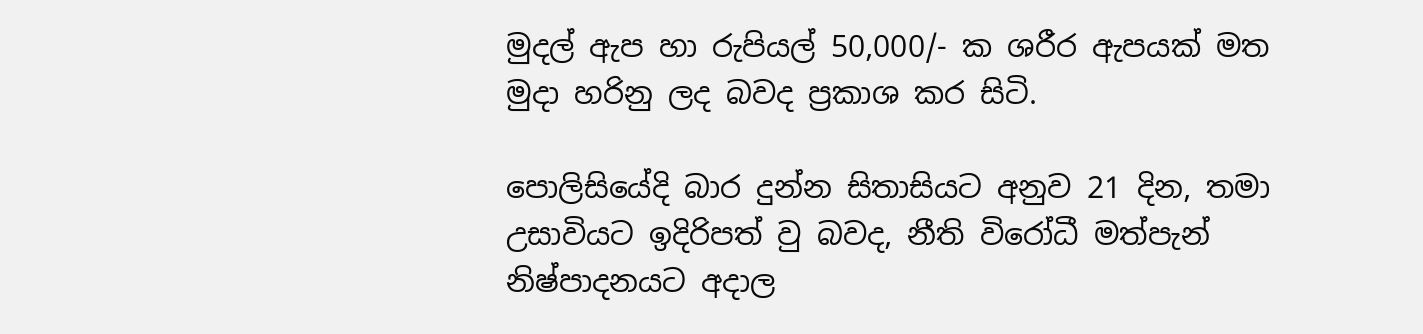මුදල් ඇප හා රුපියල් 50,000/- ක ශරීර ඇපයක් මත මුදා හරිනු ලද බවද ප්‍රකාශ කර සිටි.

පොලිසියේදි බාර දුන්න සිතාසියට අනුව 21 දින, තමා උසාවියට ඉදිරිපත් වු බවද, නීති විරෝධී මත්පැන් නිෂ්පාදනයට අදාල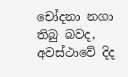චෝදනා නගා තිබු බවද, අවස්ථාවේ දිද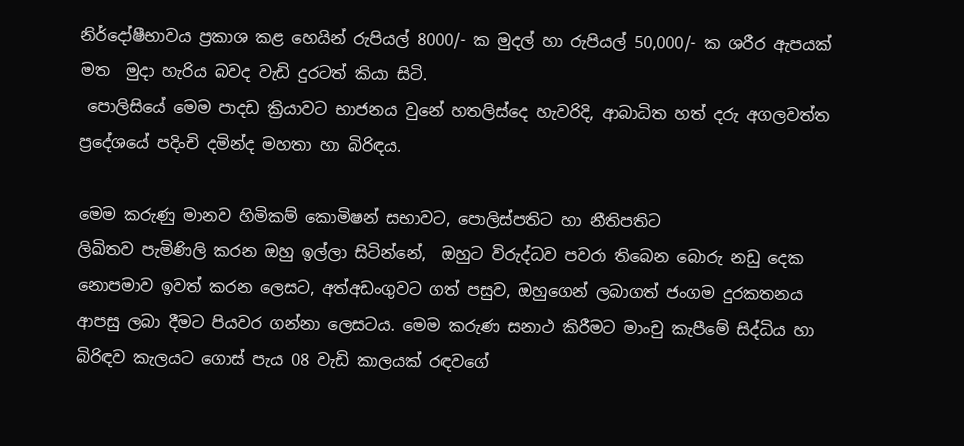නිර්දෝෂීභාවය ප්‍රකාශ කළ හෙයින් රුපියල් 8000/- ක මුදල් හා රුපියල් 50,000/- ක ශරීර ඇපයක් මත  මුදා හැරිය බවද වැඩි දුරටත් කියා සිටි.
 පොලිසියේ මෙම පාදඩ ක්‍රියාවට භාජනය වුනේ හතලිස්දෙ හැවරිදි, ආබාධිත හත් දරු අගලවත්ත ප්‍රදේශයේ පදිංචි දමින්ද මහතා හා බිරිඳය.

මෙම කරුණු මානව හිමිකම් කොමිෂන් සභාවට, පොලිස්පතිට හා නීතිපතිට
ලිඛිතව පැමිණිලි කරන ඔහු ඉල්ලා සිටින්නේ,  ඔහුට විරුද්ධව පවරා තිබෙන බොරු නඩු දෙක නොපමාව ඉවත් කරන ලෙසට, අත්අඩංගුවට ගත් පසුව, ඔහුගෙන් ලබාගත් ජංගම දුරකතනය ආපසු ලබා දීමට පියවර ගන්නා ලෙසටය. මෙම කරුණ සනාථ කිරීමට මාංචු කැපීමේ සිද්ධිය හා බිරිඳව කැලයට ගොස් පැය 08 වැඩි කාලයක් රඳවගේ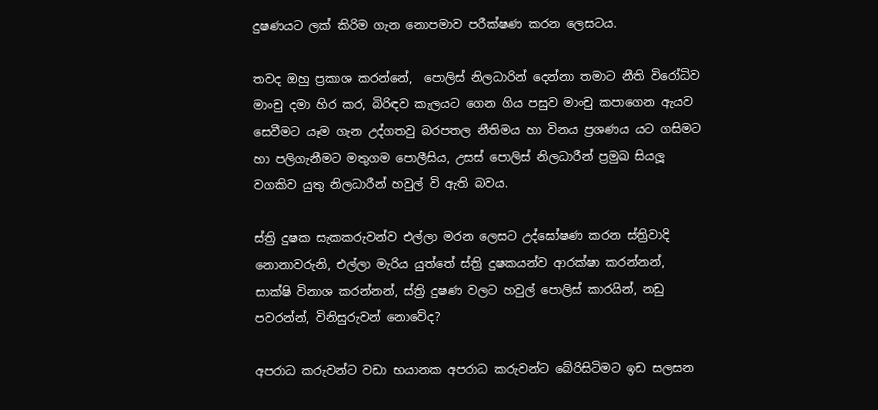දුෂණයට ලක් කිරිම ගැන නොපමාව පරීක්ෂණ කරන ලෙසටය.

තවද ඔහු ප්‍රකාශ කරන්නේ,  පොලිස් නිලධාරින් දෙන්නා තමාට නීති විරෝධිව මාංචු දමා හිර කර, බිරිඳව කැලයට ගෙන ගිය පසුව මාංචු කපාගෙන ඇයව සෙවීමට යෑම ගැන උද්ගතවු බරපතල නීතිමය හා විනය ප්‍රශණය යට ගසිමට හා පලිගැනීමට මතුගම පොලීසිය, උසස් පොලිස් නිලධාරීන් ප්‍රමුඛ සියලූ වගකිව යුතු නිලධාරීන් හවුල් වි ඇති බවය.

ස්ත්‍රි දුෂක සැකකරුවන්ව එල්ලා මරන ලෙසට උද්ඝෝෂණ කරන ස්ත්‍රිවාදි නොනාවරුනි, එල්ලා මැරිය යුත්තේ ස්ත්‍රි දුෂකයන්ව ආරක්ෂා කරන්නන්, සාක්ෂි විනාශ කරන්නන්, ස්ත්‍රි දුෂණ වලට හවුල් පොලිස් කාරයින්, නඩු පවරන්න්, විනිසුරුවන් නොවේද?

අපරාධ කරුවන්ට වඩා භයානක අපරාධ කරුවන්ට බේරිසිටිමට ඉඩ සලසන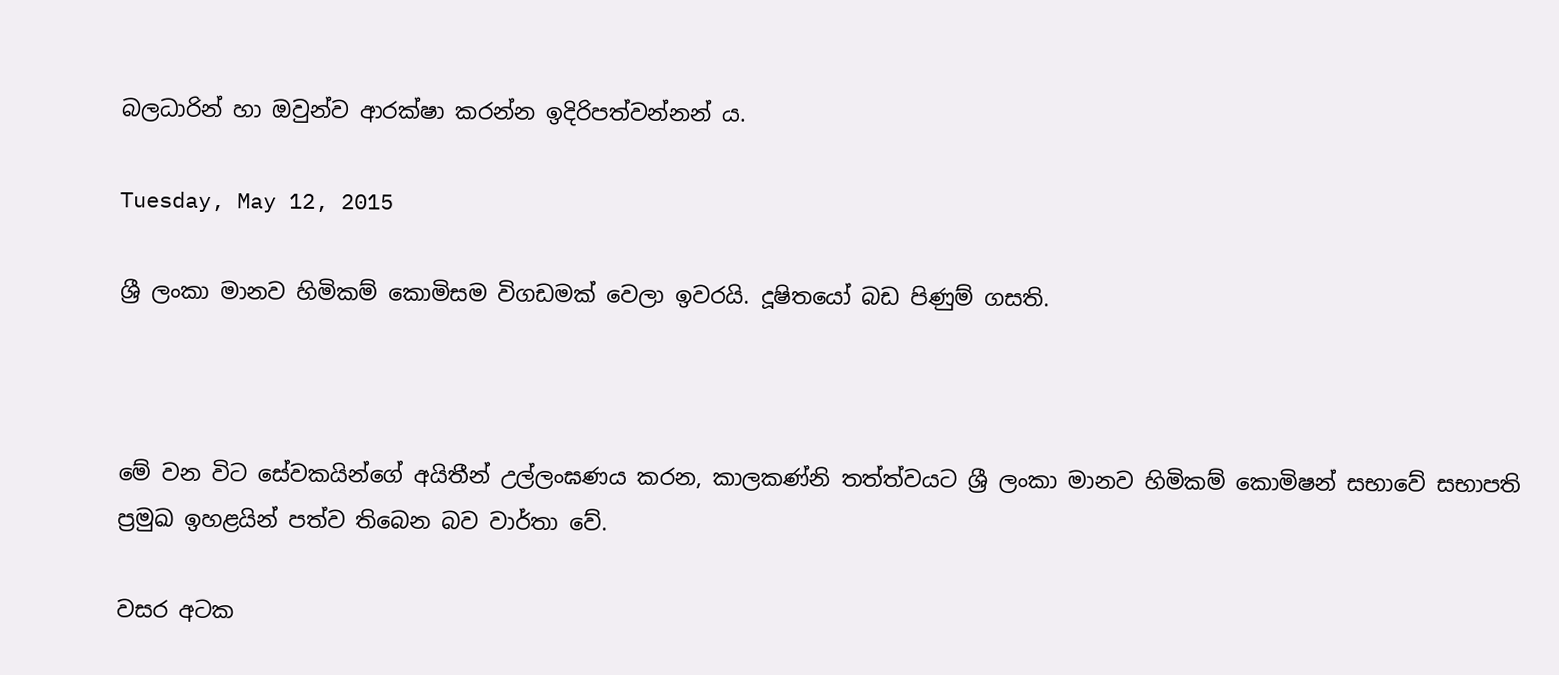බලධාරින් හා ඔවුන්ව ආරක්ෂා කරන්න ඉදිරිපත්වන්නන් ය.

Tuesday, May 12, 2015

ශ්‍රී ලංකා මානව හිමිකම් කොමිසම විගඩමක් වෙලා ඉවරයි. දූෂිත‍යෝ බඩ පිණුම් ගසති.



මේ වන විට ‍සේවකයින්‍ගේ අයිතීන් උල්ලංඝණය කරන, කාලකණ්නි තත්ත්වයට ශ්‍රී ලංකා මානව හිමිකම් ‍කොමිෂන් සභා‍වේ සභාපති ප්‍රමුඛ ඉහළයින් පත්ව ති‍‍බෙන බව වාර්තා වේ.

වසර අටක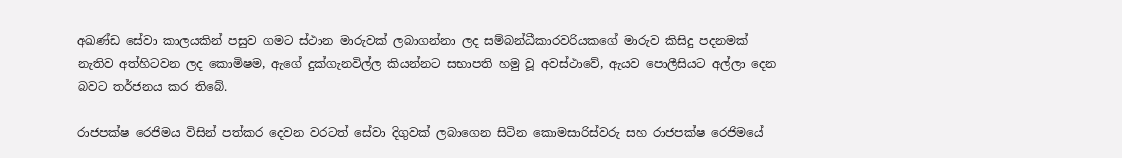අඛණ්ඩ ‍සේවා කාලයකින් පසුව ගමට ස්ථාන මාරුවක් ලබාගන්නා ලද සම්බන්ධීකාරවරියක‍ගේ මාරුව කිසිදු පදනමක් නැතිව අත්හිටවන ලද ‍කොමිෂම, ඇ‍ගේ දුක්ගැනවිල්ල කියන්නට සභාපති හමු වූ අවස්ථා‍වේ, ඇයව ‍පොලීසියට අල්ලා දෙන බවට තර්ජනය කර තිබේ.

රාජපක්ෂ රෙජිමය විසින් පත්කර දෙවන වරටත් ‍සේවා දිගුවක් ලබා‍ගෙන සිටින ‍කොමසාරිස්වරු සහ රාජපක්ෂ ‍රෙජිම‍යේ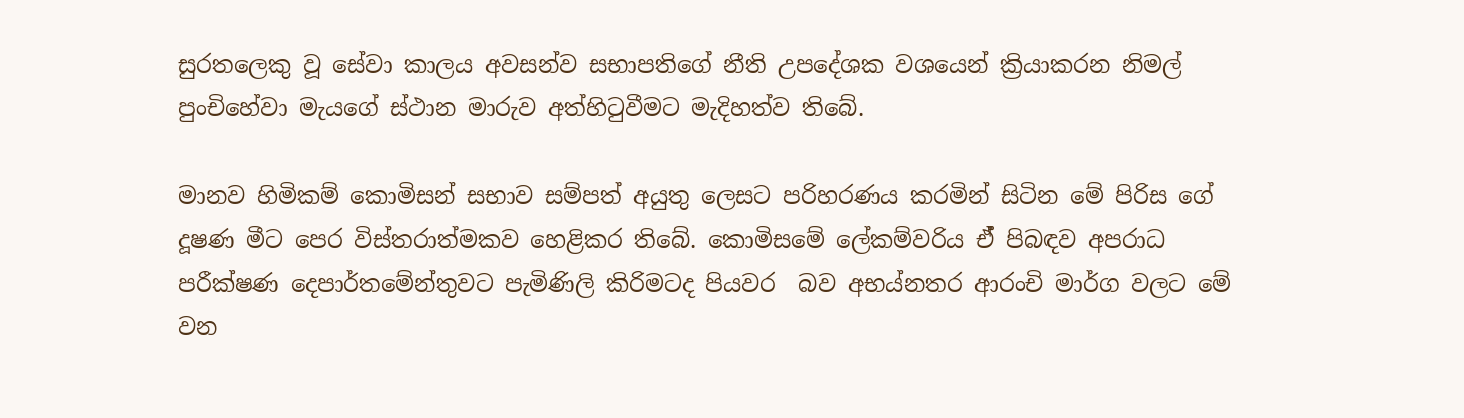සුරත‍ලෙකු වූ ‍සේවා කාලය අවසන්ව සභාපති‍ගේ නීති උප‍දේශක වශ‍යෙන් ක්‍රියාකරන නිමල් පුංචි‍හේවා මැයගේ ස්ථාන මාරුව අත්හිටුවීමට මැදිහත්ව ති‍බේ.

මානව හිමිකම් ‍කොමිසන් සභාව සම්පත් අයුතු ‍ලෙසට පරිහරණය කරමින් සිටින ‍මේ පිරිස ‍ගේ දූෂණ මීට පෙර විස්තරාත්මකව ‍හෙළිකර තිබේ. කොමිසමේ ලේකම්වරිය ඒ් පිබඳව අපරාධ පරීක්ෂණ දෙපාර්තමේන්තුවට පැමිණිලි කිරිමටද පියවර  බව අභය්නතර ආරංචි මාර්ග වලට මේ වන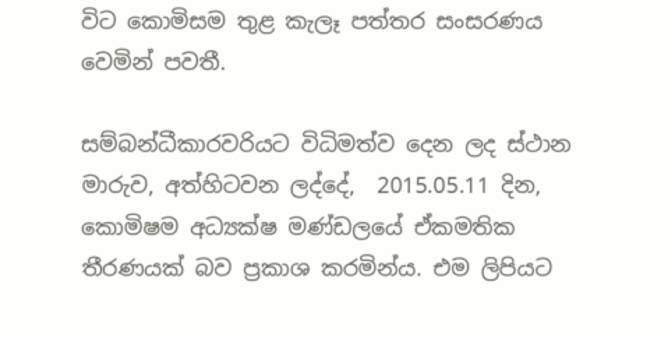විට කොමිසම තුළ කැලෑ පත්තර සංසරණය වෙමින් පවතී.

සම්බන්ධීකාරවරියට විධිමත්ව දෙන ලද ස්ථාන මාරුව, අත්හිටවන ලද්දේ,  2015.05.11 දින, කොමිෂම අධ්‍යක්ෂ මණ්ඩලයේ ඒකමතික තීරණයක් බව ප්‍රකාශ කරමින්ය. එම ලිපියට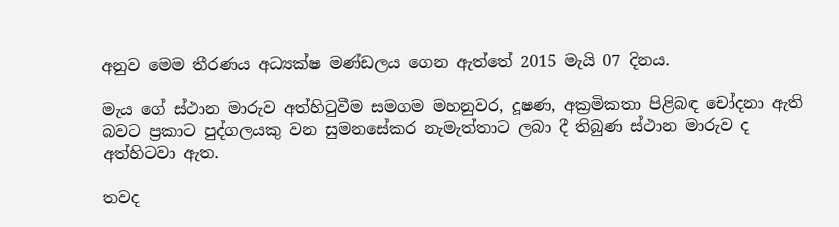අනුව මෙම තීරණය අධ්‍යක්ෂ මණ්ඩලය ගෙන ඇත්තේ 2015 මැයි 07 දිනය.

මැය ගේ ස්ථාන මාරුව අත්හිටුවීම සමගම මහනුවර, දූෂණ, අක්‍රමිකතා පිළිබඳ චෝදනා ඇති බවට ප්‍රකාට පුද්ගලයකු වන සුමනසේකර නැමැත්තාට ලබා දී තිබුණ ස්ථාන මාරුව ද අත්හිටවා ඇත.

තවද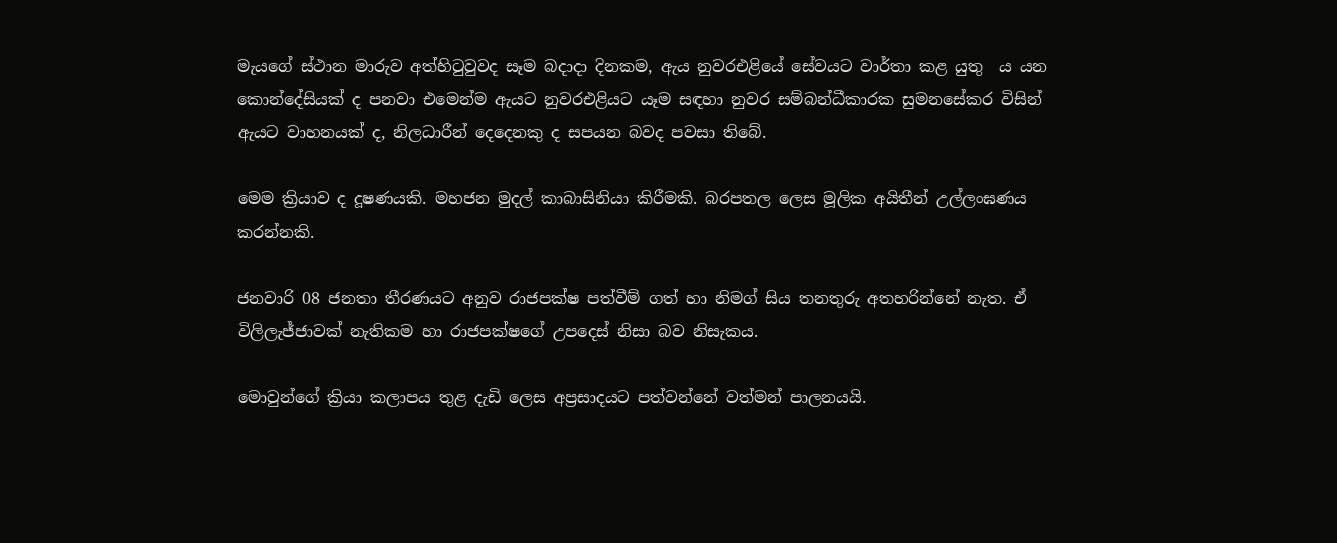මැයගේ ස්ථාන මාරුව අත්හිටුවුවද සෑම බදාදා දිනකම, ඇය නුවරඑළියේ සේවයට වාර්තා කළ යුතු  ය යන කොන්දේසියක් ද පනවා එමෙන්ම ඇයට නුවරඑළියට යෑම සඳහා නුවර සම්බන්ධීකාරක සුමනසේකර විසින් ඇයට වාහනයක් ද, නිලධාරීන් දෙදෙනකු ද සපයන බවද පවසා තිබේ.

මෙම ක්‍රියාව ද දූෂණයකි. මහජන මුදල් කාබාසිනියා කිරීමකි. බරපතල ලෙස මූලික අයිතීන් උල්ලංඝණය කරන්නකි.

ජනවාරි 08 ජනතා තීරණයට අනුව රාජපක්ෂ පත්වීම් ගත් හා නිමග් සිය තනතුරු අතහරින්‍නේ නැත. ඒ විලිලැජ්ජාවක් නැතිකම හා රාජපක්ෂ‍ගේ උප‍දෙස් නිසා බව නිසැකය.

මොවුන්‍ගේ ක්‍රියා කලාපය තුළ දැඩි ‍ලෙස අප්‍රසාදයට පත්වන්නේ වත්මන් පාලනයයි.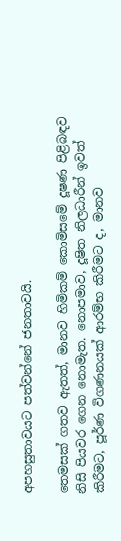අපහසුතාවයට පත්වන්‍නේ ජනතාවයි.

තෙමසක් ගතව ඇතත්, මානව හිමිකම් කොමිසමේ දූෂණ පිළිබඳව නිසි පියවර ‍ගෙන නොමැත. නොපමාව, දූෂිත නිලධාරීන් ඉවත් කිරීමට, පූර්ණ විගණනයක් ආරම්භ කිරීමට ද, මානව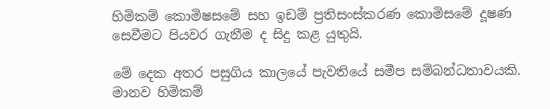හිමිකම් ‍කොමිෂසමේ සහ ඉඩම් ප්‍රතිසංස්කරණ ‍කොමිසමේ දූෂණ සෙවීමට පියවර ගැනීම ද සිදු කළ යුතුයි.

මේ ‍දෙක අතර පසුගිය කාලයේ පැවතියේ සමීප සම්බන්ධතාවයකි. මානව හිමිකම්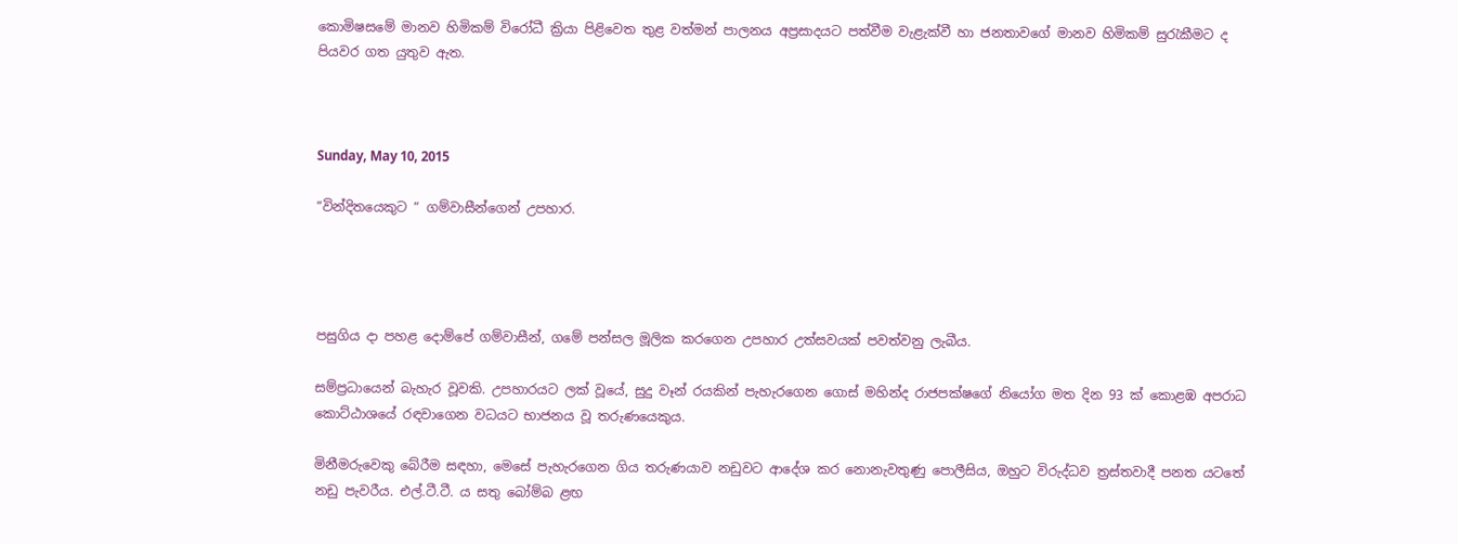කොමිෂසමේ මානව හිමිකම් වි‍රෝධී ක්‍රියා පිළි‍වෙත තුළ වත්මන් පාලනය අප්‍රසාදයට පත්වීම වැළැක්වී හා ජනතාව‍ගේ මානව හිමිකම් සුරැකීමට ද පියවර ගත යුතුව ඇත.



Sunday, May 10, 2015

”වින්දිතයෙකුට ” ගම්වාසීන්ගෙන් උපහාර.




පසුගිය දා පහළ දොම්පේ ගම්වාසීන්, ගමේ පන්සල මූලික කරගෙන උපහාර උත්සවයක් පවත්වනු ලැබීය.

සම්ප්‍රධායෙන් බැහැර වූවකි. උපහාරයට ලක් වූයේ, සුදු වෑන් රයකින් පැහැරගෙන ගොස් මහින්ද රාජපක්ෂගේ නියෝග මත දින 93 ක් කොළඹ අපරාධ කොට්ඨාශයේ රඳවාගෙන වධයට භාජනය වූ තරුණයෙකුය.

මිනීමරුවෙකු බේරීම සඳහා, මෙසේ පැහැරගෙන ගිය තරුණයාව නඩුවට ආදේශ කර නොනැවතුණු පොලීසිය, ඔහුට විරුද්ධව ත්‍රස්තවාදී පනත යටතේ නඩු පැවරීය. එල්.ටී.ටී. ය සතු බෝම්බ ළඟ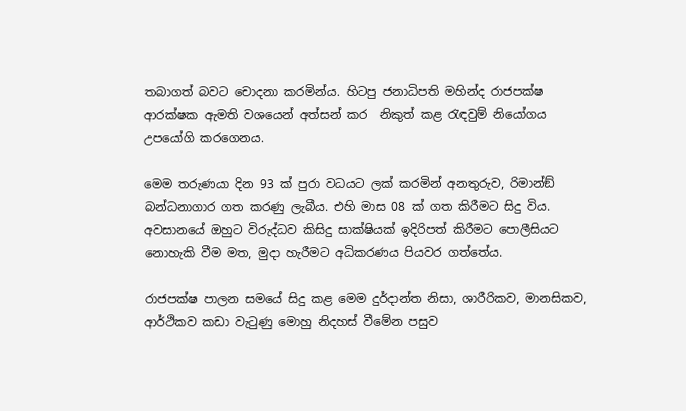තබාගත් බවට චොදනා කරමින්ය. හිටපු ජනාධිපති මහින්ද රාජපක්ෂ ආරක්ෂක ඇමති වශයෙන් අත්සන් කර  නිකුත් කළ රැඳවුම් නියෝගය උපයෝගි කරගෙනය.

මෙම තරුණයා දින 93 ක් පුරා වධයට ලක් කරමින් අනතුරුව, රිමාන්ඞ් බන්ධනාගාර ගත කරණු ලැබීය. එහි මාස 08 ක් ගත කිරීමට සිදු විය. අවසානයේ ඔහුට විරුද්ධව කිසිදු සාක්ෂියක් ඉදිරිපත් කිරීමට පොලීසියට නොහැකි වීම මත, මුදා හැරීමට අධිකරණය පියවර ගත්තේය.

රාජපක්ෂ පාලන සමයේ සිදු කළ මෙම දුර්දාන්ත නිසා, ශාරීරිකව, මානසිකව, ආර්ථිකව කඩා වැටුණු මොහු නිදහස් වීමේන පසුව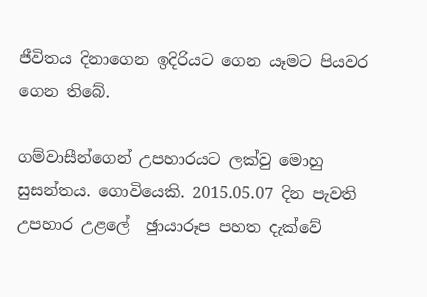ජීවිතය දිනාගෙන ඉදිරියට ගෙන යෑමට පියවර ගෙන තිබේ.

ගම්වාසීන්ගෙන් උපහාරයට ලක්වු මොහු සුසන්තය. ගොවියෙකි. 2015.05.07 දින පැවති උපහාර උළලේ  ඡුායාරූප පහත දැක්වේ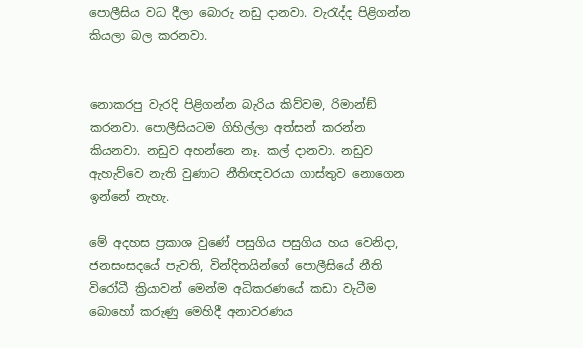පොලීසිය වධ දීලා බොරු නඩු දානවා. වැරැද්ද පිළිගන්න කියලා බල කරනවා.


නොකරපු වැරදි පිළිගන්න බැරිය කිව්වම, රිමාන්ඞ් කරනවා. පොලීසියටම ගිහිල්ලා අත්සන් කරන්න කියනවා. නඩුව අහන්නෙ නෑ. කල් දානවා. නඩුව ඇහැව්වෙ නැති වුණාට නීතිඥවරයා ගාස්තුව නොගෙන ඉන්නේ නැහැ.

මේ අදහස ප්‍රකාශ වුණේ පසුගිය පසුගිය හය වෙනිදා, ජනසංසදයේ පැවති, වින්දිතයින්ගේ පොලීසියේ නීති විරෝධී ක්‍රියාවන් මෙන්ම අධිකරණයේ කඩා වැටීම  බොහෝ කරුණු මෙහිදී අනාවරණය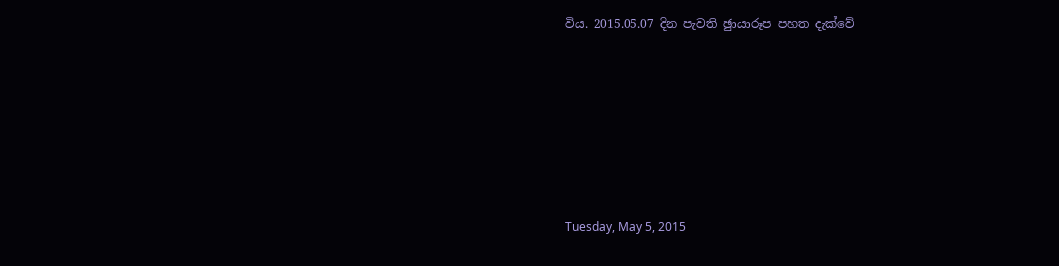විය. 2015.05.07 දින පැවති ඡුායාරූප පහත දැක්වේ







Tuesday, May 5, 2015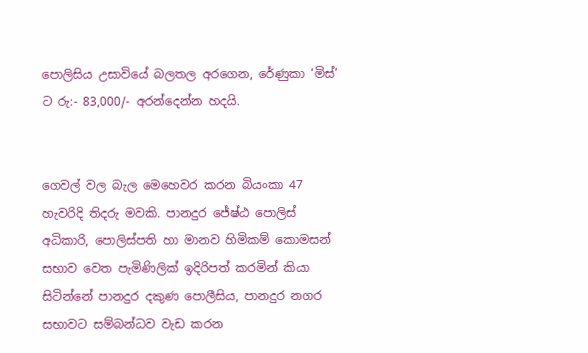පොලිසිය උසාවියේ බලතල අරගෙන, රේණුකා ‘මිස්’ ට රු:- 83,000/- අරන්දෙන්න හදයි.


ගෙවල් වල බැල මෙහෙවර කරන බියංකා 47 හැවරිදි තිදරු මවකි. පානදුර ජේෂ්ඨ පොලිස් අධිකාරි, පොලිස්පති හා මානව හිමිකම් කොමසන් සභාව වෙත පැමිණිලික් ඉදිරිපත් කරමින් කියා සිටින්නේ පානදුර දකුණ පොලීසිය, පානදුර නගර සභාවට සම්බන්ධව වැඩ කරන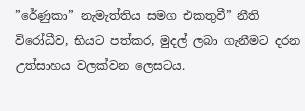”රේණුකා” නැමැත්තිය සමග එකතුවී” නීති විරෝධීව, භියට පත්කර, මුදල් ලබා ගැනීමට දරන උත්සාහය වලක්වන ලෙසටය.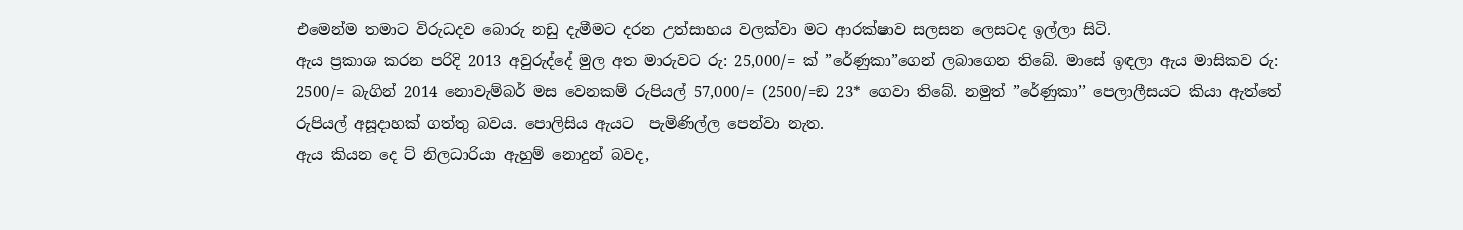එමෙන්ම තමාට විරුධදව බොරු නඩු දැමීමට දරන උත්සාහය වලක්වා මට ආරක්ෂාව සලසන ලෙසටද ඉල්ලා සිටි.
ඇය ප්‍රකාශ කරන පරිදි 2013 අවුරුද්දේ මුල අත මාරුවට රු: 25,000/= ක් ”රේණුකා”ගෙන් ලබාගෙන තිබේ. මාසේ ඉඳලා ඇය මාසිකව රු: 2500/= බැගින් 2014 නොවැම්බර් මස වෙනකම් රුපියල් 57,000/= (2500/=ඞ 23* ගෙවා තිබේ. නමුත් ”රේණුකා’’ පෙලාලීසයට කියා ඇත්තේ රුපියල් අසූදාහක් ගත්තු බවය. පොලිසිය ඇයට  පැමිණිල්ල පෙන්වා නැත.
ඇය කියන දෙ ට් නිලධාරියා ඇහුම් නොදුන් බවද,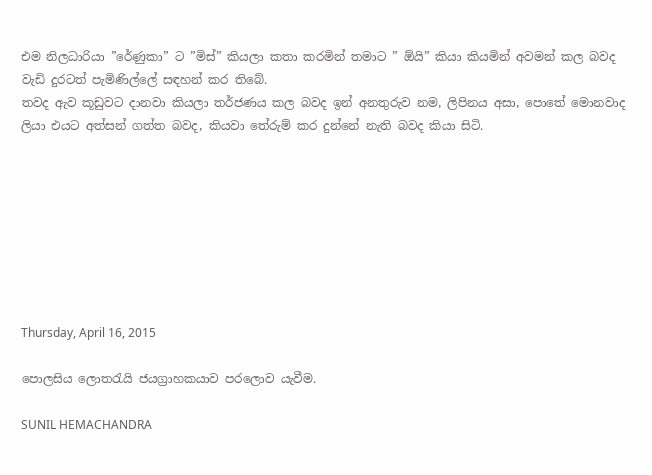එම නිලධාරියා ”රේණුකා” ට ”මිස්” කියලා කතා කරමින් තමාට ” ඕයි” කියා කියමින් අවමන් කල බවද වැඩි දුරටත් පැමිණිල්ලේ සඳහන් කර තිබේ.
තවද ඇව කූඩුවට දානවා කියලා තර්ජණය කල බවද ඉන් අනතුරුව නම, ලිපිනය අසා, පොතේ මොනවාද ලියා එයට අත්සන් ගත්ත බවද, කියවා තේරුම් කර දුන්නේ නැති බවද කියා සිටි.








Thursday, April 16, 2015

පොලසිය ලොතරැයි ජයග්‍රාහකයාව පරලොව යැවීම.

SUNIL HEMACHANDRA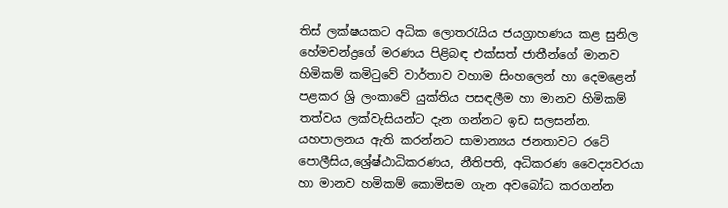තිස් ලක්ෂයකට අධික ලොතරැයිය ජයග්‍රාහණය කළ සුනිල හේමචන්ද්‍රගේ මරණය පිළිබඳ එක්සත් ජාතීන්ගේ මානව හිමිකම් කමිටුවේ වාර්තාව වහාම සිංහලෙන් හා දෙමළෙන් පළකර ශ්‍රි ලංකාවේ යුක්තිය පසඳලීම හා මානව හිමිකම් තත්වය ලක්වැසියන්ට දැන ගන්නට ඉඩ සලසන්න.
යහපාලනය ඇති කරන්නට සාමාන්‍යය ජනතාවට රටේ පොලීසිය,ශ්‍රේෂ්ඨාධිකරණය, නීතිපති, අධිකරණ වෛද්‍යවරයා හා මානව හමිකම් කොමිසම ගැන අවබෝධ කරගන්න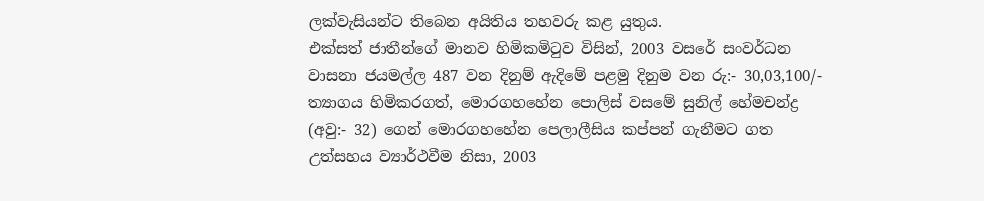ලක්වැසියන්ට තිබෙන අයිතිය තහවරු කළ යුතුය.
එක්සත් ජාතීන්ගේ මානව හිමිකමිටුව විසින්, 2003 වසරේ සංවර්ධන වාසනා ජයමල්ල 487 වන දිනුම් ඇදිමේ පළමු දිනුම වන රු:- 30,03,100/- ත්‍යාගය හිමිකරගත්, මොරගහහේන පොලිස් වසමේ සුනිල් හේමචන්ද්‍ර (අවු:- 32) ගෙන් මොරගහහේන පෙලාලීසිය කප්පන් ගැනීමට ගත උත්සහය ව්‍යාර්ථවීම නිසා, 2003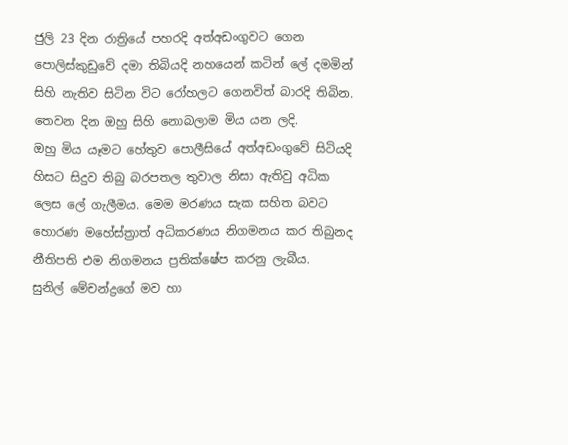ජුලි 23 දින රාත්‍රියේ පහරදි අත්අඩංගුවට ගෙන පොලිස්කුඩුවේ දමා තිබියදි නහයෙන් කටින් ලේ දමමින් සිහි නැතිව සිටින විට රෝහලට ගෙනවිත් බාරදි තිබින. තෙවන දින ඔහු සිහි නොබලාම මිය යන ලදි.
ඔහු මිය යෑමට හේතුව පොලීසියේ අත්අඩංගුවේ සිටියදි හිසට සිදුව තිබු බරපතල තුවාල නිසා ඇතිවු අධික ලෙස ලේ ගැලීමය. මෙම මරණය සැක සහිත බවට හොරණ මහේස්ත්‍රාත් අධිකරණය නිගමනය කර තිබුනද නීතිපති එම නිගමනය ප්‍රතික්ෂේප කරනු ලැබීය.
සුනිල් මේචන්ද්‍රගේ මව හා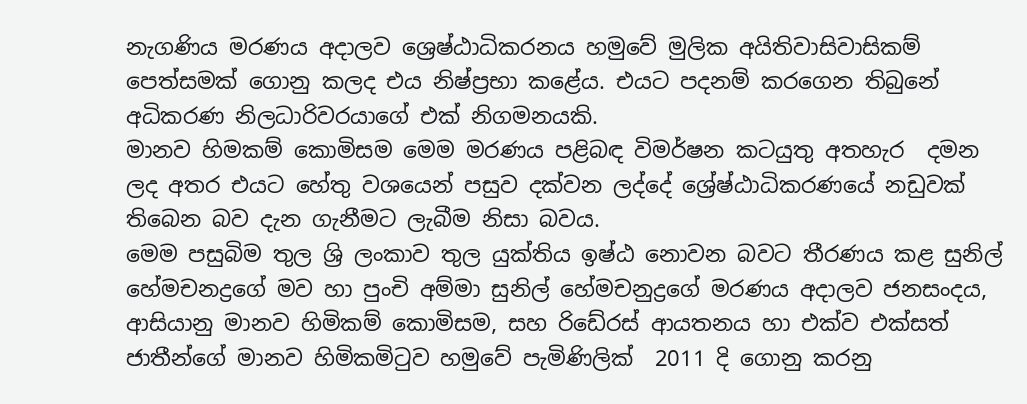නැගණිය මරණය අදාලව ශ්‍රෙෂ්ඨාධිකරනය හමුවේ මුලික අයිතිවාසිවාසිකම් පෙත්සමක් ගොනු කලද එය නිෂ්ප්‍රභා කළේය. එයට පදනම් කරගෙන තිබුනේ අධිකරණ නිලධාරිවරයාගේ එක් නිගමනයකි.
මානව හිමකම් කොමිසම මෙම මරණය පළිබඳ විමර්ෂන කටයුතු අතහැර  දමන ලද අතර එයට හේතු වශයෙන් පසුව දක්වන ලද්දේ ශ්‍රේෂ්ඨාධිකරණයේ නඩුවක් තිබෙන බව දැන ගැනීමට ලැබීම නිසා බවය.
මෙම පසුබිම තුල ශ්‍රි ලංකාව තුල යුක්තිය ඉෂ්ඨ නොවන බවට තීරණය කළ සුනිල් හේමචනද්‍රගේ මව හා පුංචි අම්මා සුනිල් හේමචනුද්‍රගේ මරණය අදාලව ජනසංදය, ආසියානු මානව හිමිකම් කොමිසම, සහ රිඩේ‍රස් ආයතනය හා එක්ව එක්සත් ජාතීන්ගේ මානව හිමිකමිටුව හමුවේ පැමිණිලික්  2011 දි ගොනු කරනු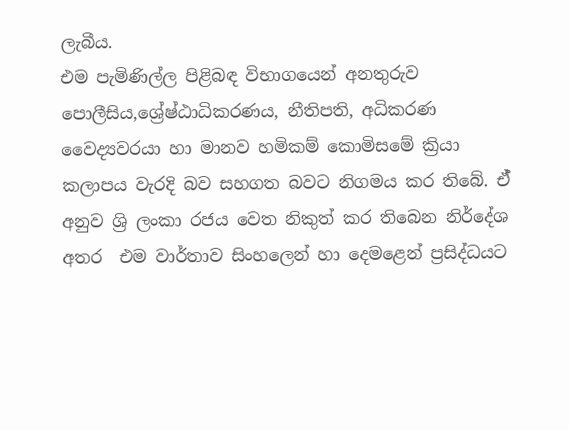ලැබීය.
එම පැමිණිල්ල පිළිබඳ විභාගයෙන් අනතුරුව පොලීසිය,ශ්‍රේෂ්ඨාධිකරණය, නීතිපති, අධිකරණ වෛද්‍යවරයා හා මානව හමිකම් කොමිසමේ ක්‍රියා කලාපය වැරදි බව සහගත බවට නිගමය කර තිබේ. ඒ් අනුව ශ්‍රි ලංකා රජය වෙත නිකුත් කර තිබෙන නිර්දේශ අතර  එම වාර්තාව සිංහලෙන් හා දෙමළෙන් ප්‍රසිද්ධයට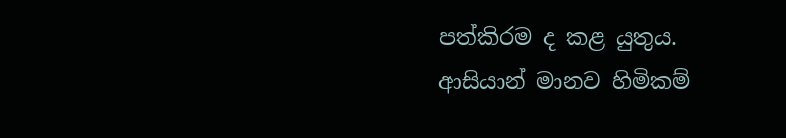පත්කිරම ද කළ යුතුය.
ආසියාන් මානව හිමිකම්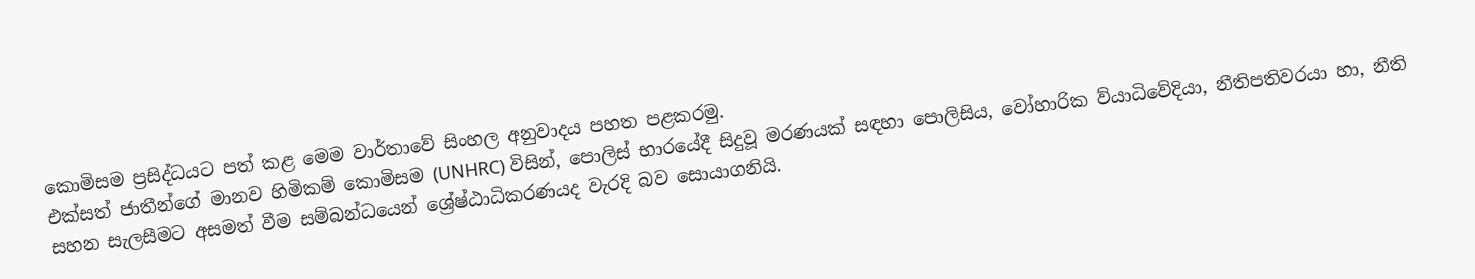කොමිසම ප්‍රසිද්ධයට පත් කළ මෙම වාර්තාවේ සිංහල අනුවාදය පහත පළකරමු.
එක්සත් ජාතීන්ගේ මානව හිමිකම් කොමිසම (UNHRC) විසින්, පොලිස් භාරයේදී සිදුවූ මරණයක් සඳහා පොලිසිය, වෝහාරික ව්යාධිවේදියා, නීතිපතිවරයා හා, නීති සහන සැලසීමට අසමත් වීම සම්බන්ධයෙන් ශ්‍රේෂ්ඨාධිකරණයද වැරදි බව සොයාගනියි.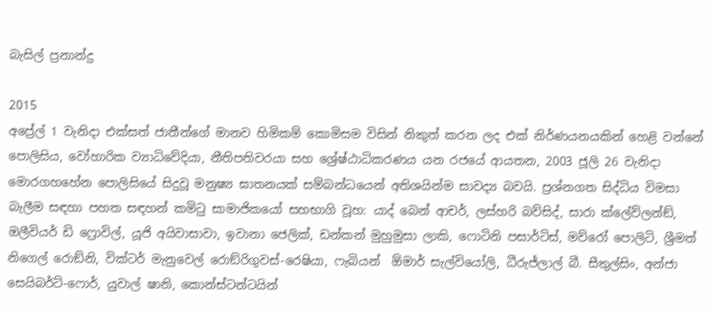බැසිල් ප්‍රනාන්දු

2015
අප්‍රේල් 1 වැනිදා එක්සත් ජාතීන්ගේ මානව හිමිකම් කොමිසම විසින් නිකුත් කරන ලද එක් නිර්ණයනයකින් හෙළි වන්නේ පොලිසිය, වෝහාරික ව්‍යාධිවේදියා, නීතිපතිවරයා සහ ශ්‍රේෂ්ඨාධිකරණය යන රජයේ ආයතන, 2003 ජූලි 26 වැනිදා මොරගහහේන පොලිසියේ සිදුවූ මනුෂ්‍ය ඝාතනයක් සම්බන්ධයෙන් අතිශයින්ම සාවද්‍ය බවයි. ප්‍රශ්නගත සිද්ධිය විමසා බැලීම සඳහා පහත සඳහන් කමිටු සාමාජිකයෝ සහභාගි වූහ: යාද් බෙන් ආචර්, ලස්හරි බව්සිද්, සාරා ක්ලේව්ලන්ඞ්, ඔලීවියර් ඩි ෆ්‍රොවිල්, යූජි අයිවාසාවා, ඉවානා ජෙලික්, ඩන්කන් මුහුමුසා ලාකි, ෆොටිනි පසාර්ටිස්, මව්රෝ පොලිටි, ශ්‍රීමත් නිගෙල් රොඞ්නි, වික්ටර් මැනුවෙල් රොඞ්රිගුවස්-රෙෂියා, ෆැබියන්  ඕමාර් සැල්වියෝලි, ධීරුජ්ලාල් බී. සීතුල්සිං, අන්ජා සෙයිබර්ට්-ෆොර්, යුවාල් ෂානි, කොන්ස්ටන්ටයින්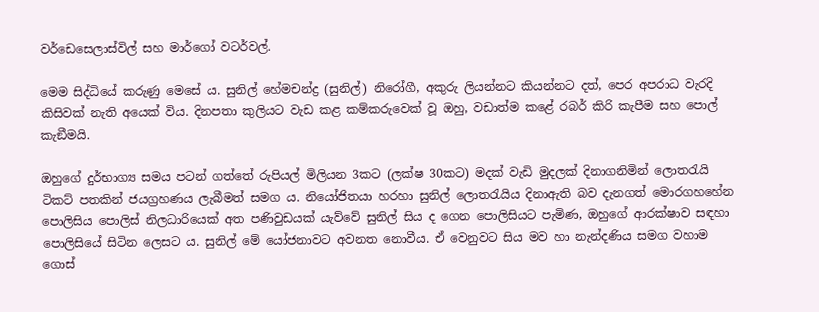වර්ඩෙසෙලාස්විල් සහ මාර්ගෝ වටර්වල්.

මෙම සිද්ධියේ කරුණු මෙසේ ය. සුනිල් හේමචන්ද්‍ර (සුනිල්) නිරෝගී, අකුරු ලියන්නට කියන්නට දත්, පෙර අපරාධ වැරදි කිසිවක් නැති අයෙක් විය. දිනපතා කුලියට වැඩ කළ කම්කරුවෙක් වූ ඔහු, වඩාත්ම කළේ රබර් කිරි කැපීම සහ පොල් කැඞීමයි.

ඔහුගේ දුර්භාග්‍ය සමය පටන් ගත්තේ රුපියල් මිලියන 3කට (ලක්ෂ 30කට) මදක් වැඩි මුදලක් දිනාගනිමින් ලොතරැයි ටිකට් පතකින් ජයග්‍රහණය ලැබීමත් සමග ය. නියෝජිතයා හරහා සුනිල් ලොතරැයිය දිනාඇති බව දැනගත් මොරගහහේන පොලිසිය පොලිස් නිලධාරියෙක් අත පණිවුඩයක් යැව්වේ සුනිල් සිය ද ගෙන පොලිසියට පැමිණ, ඔහුගේ ආරක්ෂාව සඳහා පොලිසියේ සිටින ලෙසට ය. සුනිල් මේ යෝජනාවට අවනත නොවීය. ඒ වෙනුවට සිය මව හා නැන්දණිය සමග වහාම ගොස්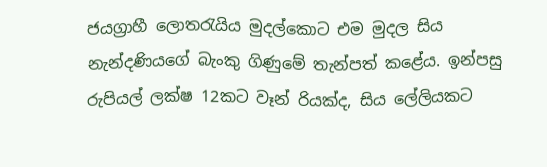ජයග්‍රාහී ලොතරැයිය මුදල්කොට එම මුදල සිය නැන්දණියගේ බැංකු ගිණුමේ තැන්පත් කළේය. ඉන්පසු රුපියල් ලක්ෂ 12කට වෑන් රියක්ද, සිය ලේලියකට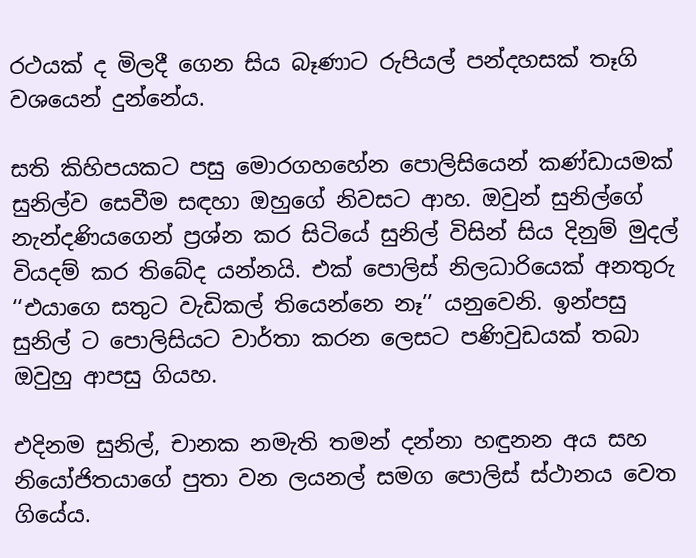රථයක් ද මිලදී ගෙන සිය බෑණාට රුපියල් පන්දහසක් තෑගි වශයෙන් දුන්නේය.

සති කිහිපයකට පසු මොරගහහේන පොලිසියෙන් කණ්ඩායමක් සුනිල්ව සෙවීම සඳහා ඔහුගේ නිවසට ආහ. ඔවුන් සුනිල්ගේ නැන්දණියගෙන් ප්‍රශ්න කර සිටියේ සුනිල් විසින් සිය දිනුම් මුදල් වියදම් කර තිබේද යන්නයි. එක් පොලිස් නිලධාරියෙක් අනතුරු ‘‘එයාගෙ සතුට වැඩිකල් තියෙන්නෙ නෑ’’ යනුවෙනි. ඉන්පසු සුනිල් ට පොලිසියට වාර්තා කරන ලෙසට පණිවුඩයක් තබා ඔවුහු ආපසු ගියහ.

එදිනම සුනිල්, චානක නමැති තමන් දන්නා හඳුනන අය සහ නියෝජිතයාගේ පුතා වන ලයනල් සමග පොලිස් ස්ථානය වෙත ගියේය.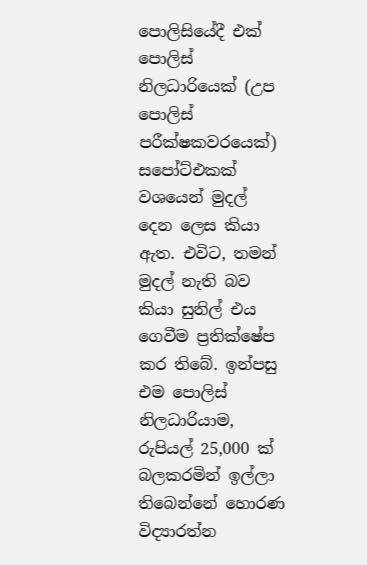පොලිසියේදී එක් පොලිස් නිලධාරියෙක් (උප පොලිස් පරීක්ෂකවරයෙක්) සපෝට්එකක් වශයෙන් මුදල් දෙන ලෙස කියා ඇත. එවිට, තමන් මුදල් නැති බව කියා සුනිල් එය ගෙවීම ප්‍රතික්ෂේප කර තිබේ. ඉන්පසු එම පොලිස් නිලධාරියාම, රුපියල් 25,000 ක් බලකරමින් ඉල්ලා තිබෙන්නේ හොරණ විද්‍යාරත්න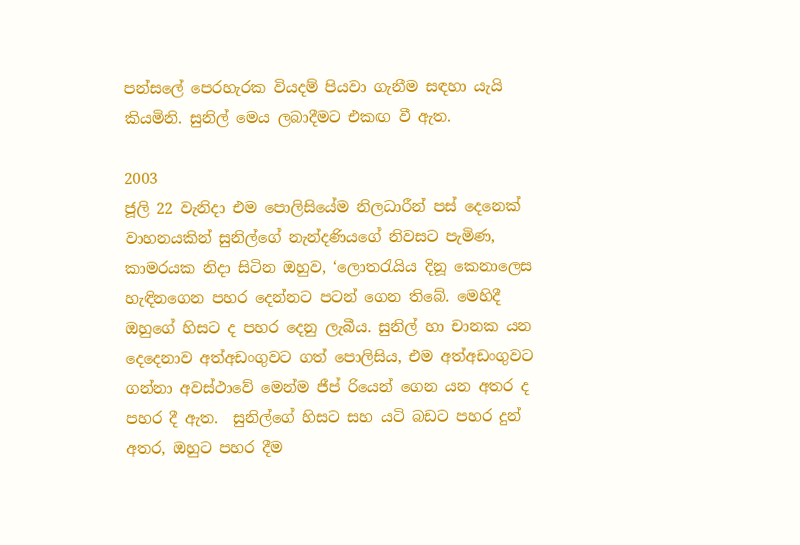පන්සලේ පෙරහැරක වියදම් පියවා ගැනීම සඳහා යැයි කියමිනි. සුනිල් මෙය ලබාදීමට එකඟ වී ඇත.

2003
ජූලි 22 වැනිදා එම පොලිසියේම නිලධාරීන් පස් දෙනෙක් වාහනයකින් සුනිල්ගේ නැන්දණියගේ නිවසට පැමිණ, කාමරයක නිදා සිටින ඔහුව, ‘ලොතරැයිය දිනූ කෙනාලෙස හැඳිනගෙන පහර දෙන්නට පටන් ගෙන තිබේ. මෙහිදී ඔහුගේ හිසට ද පහර දෙනු ලැබීය. සුනිල් හා චානක යන දෙදෙනාව අත්අඩංගුවට ගත් පොලිසිය, එම අත්අඩංගුවට ගන්නා අවස්ථාවේ මෙන්ම ජීප් රියෙන් ගෙන යන අතර ද පහර දී ඇත.  සුනිල්ගේ හිසට සහ යටි බඩට පහර දුන්
අතර, ඔහුට පහර දීම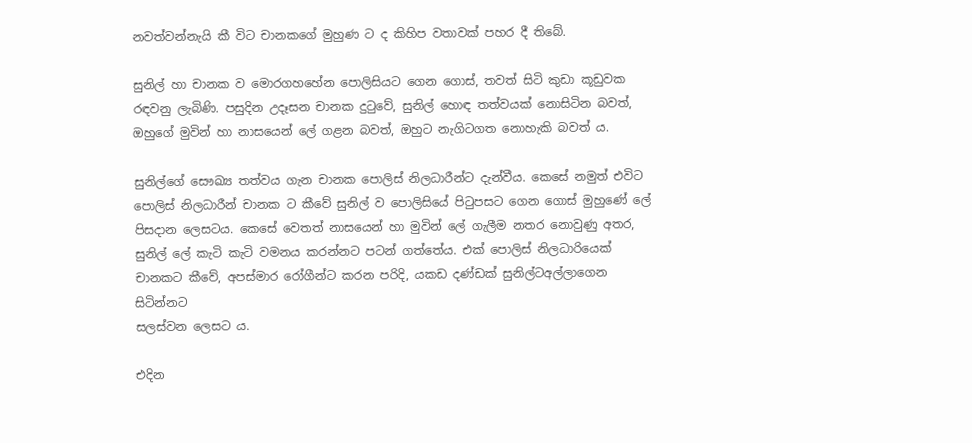නවත්වන්නැයි කී විට චානකගේ මුහුණ ට ද කිහිප වතාවක් පහර දී තිබේ.

සුනිල් හා චානක ව මොරගහහේන පොලිසියට ගෙන ගොස්, තවත් සිටි කුඩා කූඩුවක රඳවනු ලැබිණි. පසුදින උදෑසන චානක දුටුවේ, සුනිල් හොඳ තත්වයක් නොසිටින බවත්, ඔහුගේ මුවින් හා නාසයෙන් ලේ ගළන බවත්, ඔහුට නැගිටගත නොහැකි බවත් ය.

සුනිල්ගේ සෞඛ්‍ය තත්වය ගැන චානක පොලිස් නිලධාරීන්ට දැන්වීය. කෙසේ නමුත් එවිට පොලිස් නිලධාරීන් චානක ට කීවේ සුනිල් ව පොලිසියේ පිටුපසට ගෙන ගොස් මුහුණේ ලේ පිසදාන ලෙසටය. කෙසේ වෙතත් නාසයෙන් හා මුවින් ලේ ගැලීම නතර නොවුණු අතර, සුනිල් ලේ කැටි කැටි වමනය කරන්නට පටන් ගත්තේය. එක් පොලිස් නිලධාරියෙක් චානකට කීවේ, අපස්මාර රෝගීන්ට කරන පරිදි, යකඩ දණ්ඩක් සුනිල්ටඅල්ලාගෙන සිටින්නට
සලස්වන ලෙසට ය.

එදින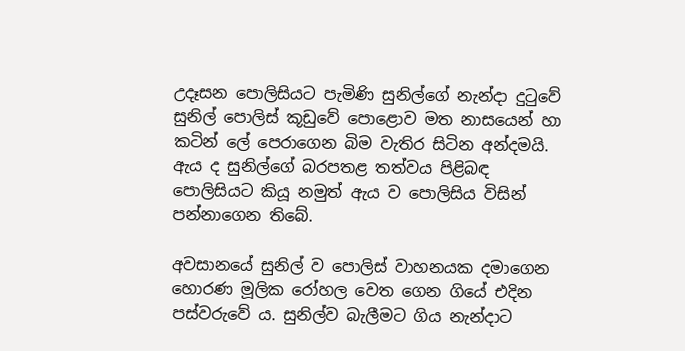උදෑසන පොලිසියට පැමිණි සුනිල්ගේ නැන්දා දුටුවේ සුනිල් පොලිස් කූඩුවේ පොළොව මත නාසයෙන් හා කටින් ලේ පෙරාගෙන බිම වැතිර සිටින අන්දමයි. ඇය ද සුනිල්ගේ බරපතළ තත්වය පිළිබඳ පොලිසියට කියූ නමුත් ඇය ව පොලිසිය විසින් පන්නාගෙන තිබේ.

අවසානයේ සුනිල් ව පොලිස් වාහනයක දමාගෙන හොරණ මූලික රෝහල වෙත ගෙන ගියේ එදින පස්වරුවේ ය. සුනිල්ව බැලීමට ගිය නැන්දාට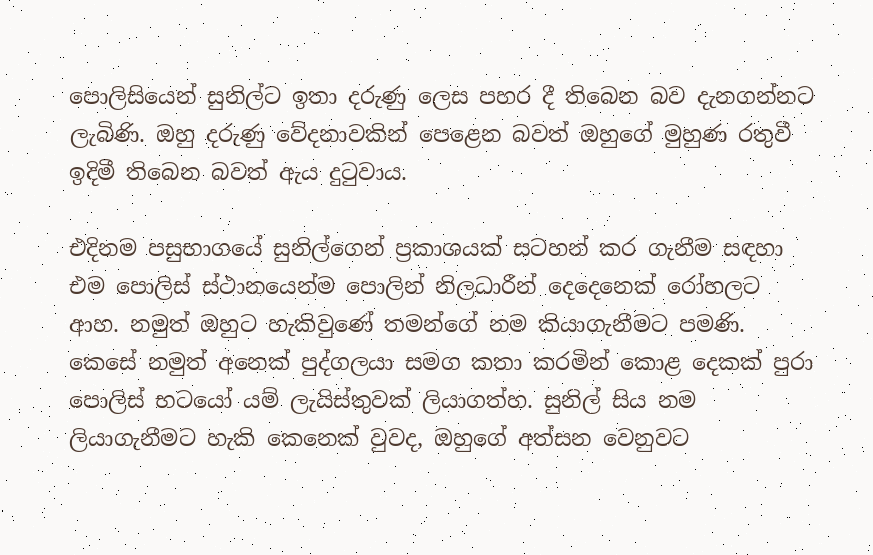පොලිසියෙන් සුනිල්ට ඉතා දරුණු ලෙස පහර දී තිබෙන බව දැනගන්නට ලැබිණි. ඔහු දරුණු වේදනාවකින් පෙළෙන බවත් ඔහුගේ මුහුණ රතුවී ඉදිමී තිබෙන බවත් ඇය දුටුවාය.

එදිනම පසුභාගයේ සුනිල්ගෙන් ප්‍රකාශයක් සටහන් කර ගැනීම සඳහා එම පොලිස් ස්ථානයෙන්ම පොලින් නිලධාරීන් දෙදෙනෙක් රෝහලට ආහ. නමුත් ඔහුට හැකිවුණේ තමන්ගේ නම කියාගැනීමට පමණි. කෙසේ නමුත් අනෙක් පුද්ගලයා සමග කතා කරමින් කොළ දෙකක් පුරා පොලිස් භටයෝ යම් ලැයිස්තුවක් ලියාගත්හ. සුනිල් සිය නම ලියාගැනීමට හැකි කෙනෙක් වුවද, ඔහුගේ අත්සන වෙනුවට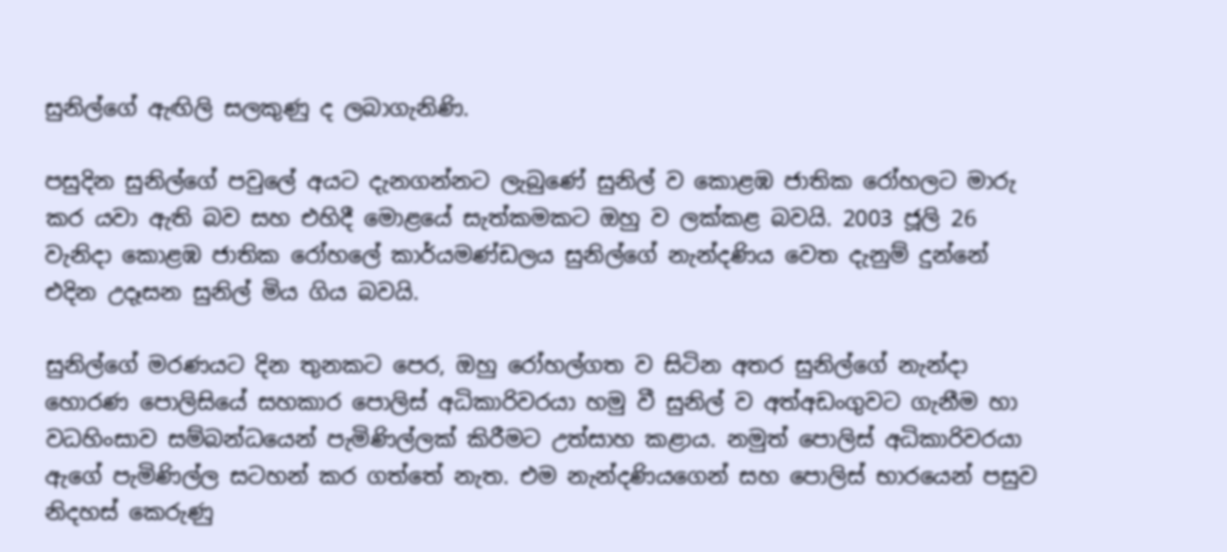සුනිල්ගේ ඇඟිලි සලකුණු ද ලබාගැනිණි.

පසුදින සුනිල්ගේ පවුලේ අයට දැනගන්නට ලැබුණේ සුනිල් ව කොළඹ ජාතික රෝහලට මාරු කර යවා ඇති බව සහ එහිදී මොළයේ සැත්කමකට ඔහු ව ලක්කළ බවයි. 2003 ජූලි 26 වැනිදා කොළඹ ජාතික රෝහලේ කාර්යමණ්ඩලය සුනිල්ගේ නැන්දණිය වෙත දැනුම් දුන්නේ එදින උදෑසන සුනිල් මිය ගිය බවයි.

සුනිල්ගේ මරණයට දින තුනකට පෙර, ඔහු රෝහල්ගත ව සිටින අතර සුනිල්ගේ නැන්දා හොරණ පොලිසියේ සහකාර පොලිස් අධිකාරිවරයා හමු වී සුනිල් ව අත්අඩංගුවට ගැනීම හා වධහිංසාව සම්බන්ධයෙන් පැමිණිල්ලක් කිරීමට උත්සාහ කළාය. නමුත් පොලිස් අධිකාරිවරයා ඇගේ පැමිණිල්ල සටහන් කර ගත්තේ නැත. එම නැන්දණියගෙන් සහ පොලිස් භාරයෙන් පසුව නිදහස් කෙරුණු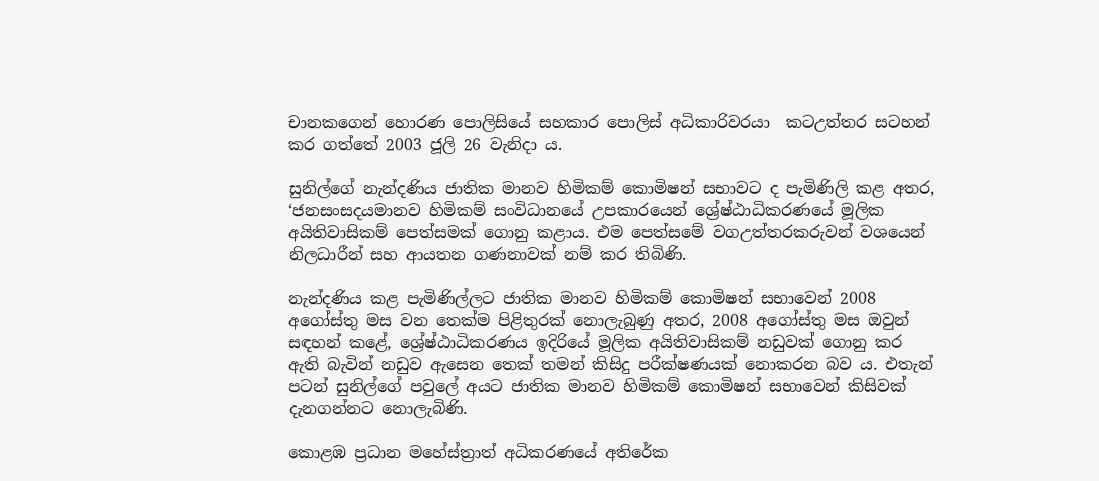චානකගෙන් හොරණ පොලිසියේ සහකාර පොලිස් අධිකාරිවරයා  කටඋත්තර සටහන් කර ගත්තේ 2003 ජූලි 26 වැනිදා ය.

සුනිල්ගේ නැන්දණිය ජාතික මානව හිමිකම් කොමිෂන් සභාවට ද පැමිණිලි කළ අතර, ‘ජනසංසදයමානව හිමිකම් සංවිධානයේ උපකාරයෙන් ශ්‍රේෂ්ඨාධිකරණයේ මූලික අයිතිවාසිකම් පෙත්සමක් ගොනු කළාය. එම පෙත්සමේ වගඋත්තරකරුවන් වශයෙන් නිලධාරීන් සහ ආයතන ගණනාවක් නම් කර තිබිණි.

නැන්දණිය කළ පැමිණිල්ලට ජාතික මානව හිමිකම් කොමිෂන් සභාවෙන් 2008 අගෝස්තු මස වන තෙක්ම පිළිතුරක් නොලැබුණු අතර, 2008 අගෝස්තු මස ඔවුන් සඳහන් කළේ, ශ්‍රේෂ්ඨාධිකරණය ඉදිරියේ මූලික අයිතිවාසිකම් නඩුවක් ගොනු කර ඇති බැවින් නඩුව ඇසෙන තෙක් තමන් කිසිදු පරීක්ෂණයක් නොකරන බව ය. එතැන් පටන් සුනිල්ගේ පවුලේ අයට ජාතික මානව හිමිකම් කොමිෂන් සභාවෙන් කිසිවක් දැනගන්නට නොලැබිණි.

කොළඹ ප්‍රධාන මහේස්ත්‍රාත් අධිකරණයේ අතිරේක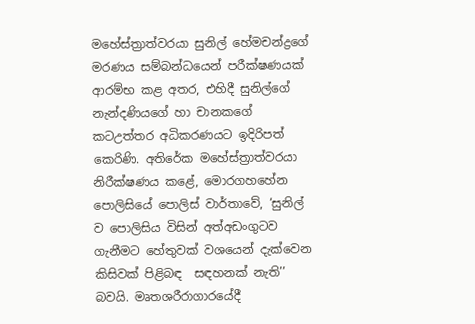මහේස්ත්‍රාත්වරයා සුනිල් හේමචන්ද්‍රගේ මරණය සම්බන්ධයෙන් පරීක්ෂණයක් ආරම්භ කළ අතර, එහිදී සුනිල්ගේ නැන්දණියගේ හා චානකගේ කටඋත්තර අධිකරණයට ඉදිරිපත් කෙරිණි. අතිරේක මහේස්ත්‍රාත්වරයා නිරීක්ෂණය කළේ, මොරගහහේන පොලිසියේ පොලිස් වාර්තාවේ, ‘සුනිල් ව පොලිසිය විසින් අත්අඩංගුටව ගැනීමට හේතුවක් වශයෙන් දැක්වෙන කිසිවක් පිළිබඳ  සඳහනක් නැති’’ බවයි. මෘතශරීරාගාරයේදී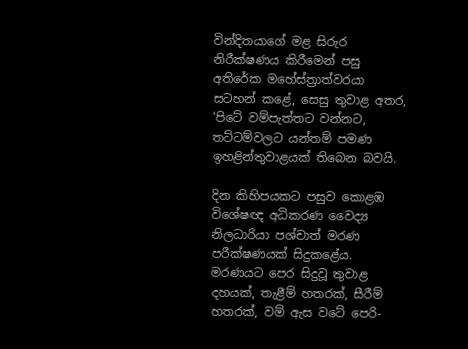වින්දිතයාගේ මළ සිරුර නිරීක්ෂණය කිරීමෙන් පසු අතිරේක මහේස්ත්‍රාත්වරයා සටහන් කළේ, සෙසු තුවාළ අතර, ‘පිටේ වම්පැත්තට වන්නට, තට්ටම්වලට යන්තම් පමණ ඉහළින්තුවාළයක් තිබෙන බවයි.

දින කිහිපයකට පසුව කොළඹ විශේෂඥ අධිකරණ වෛද්‍ය නිලධාරියා පශ්චාත් මරණ පරීක්ෂණයක් සිදුකළේය. මරණයට පෙර සිදුවූ තුවාළ දහයක්, තැළීම් හතරක්, සීරීම් හතරක්, වම් ඇස වටේ පෙරි-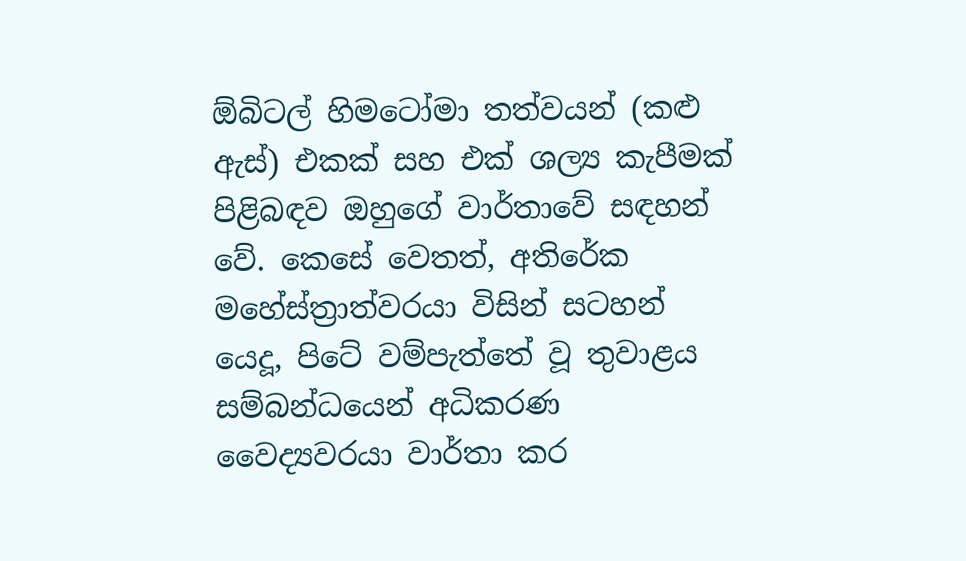ඕබිටල් හිමටෝමා තත්වයන් (කළු ඇස්) එකක් සහ එක් ශල්‍ය කැපීමක් පිළිබඳව ඔහුගේ වාර්තාවේ සඳහන් වේ. කෙසේ වෙතත්, අතිරේක මහේස්ත්‍රාත්වරයා විසින් සටහන් යෙදූ, පිටේ වම්පැත්තේ වූ තුවාළය සම්බන්ධයෙන් අධිකරණ  වෛද්‍යවරයා වාර්තා කර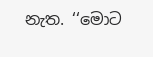නැත. ‘‘මොට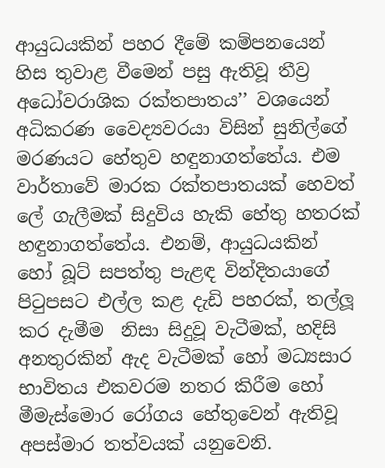ආයුධයකින් පහර දීමේ කම්පනයෙන් හිස තුවාළ වීමෙන් පසු ඇතිවූ තීව්‍ර අධෝවරාශික රක්තපාතය’’ වශයෙන් අධිකරණ වෛද්‍යවරයා විසින් සුනිල්ගේ මරණයට හේතුව හඳුනාගත්තේය. එම වාර්තාවේ මාරක රක්තපාතයක් හෙවත් ලේ ගැලීමක් සිදුවිය හැකි හේතු හතරක් හඳුනාගත්තේය. එනම්, ආයුධයකින් හෝ බූට් සපත්තු පැළඳ වින්දිතයාගේ පිටුපසට එල්ල කළ දැඩි පහරක්, තල්ලූ කර දැමීම  නිසා සිදුවූ වැටීමක්, හදිසි අනතුරකින් ඇද වැටීමක් හෝ මධ්‍යසාර භාවිතය එකවරම නතර කිරීම හෝ මීමැස්මොර රෝගය හේතුවෙන් ඇතිවූ අපස්මාර තත්වයක් යනුවෙනි.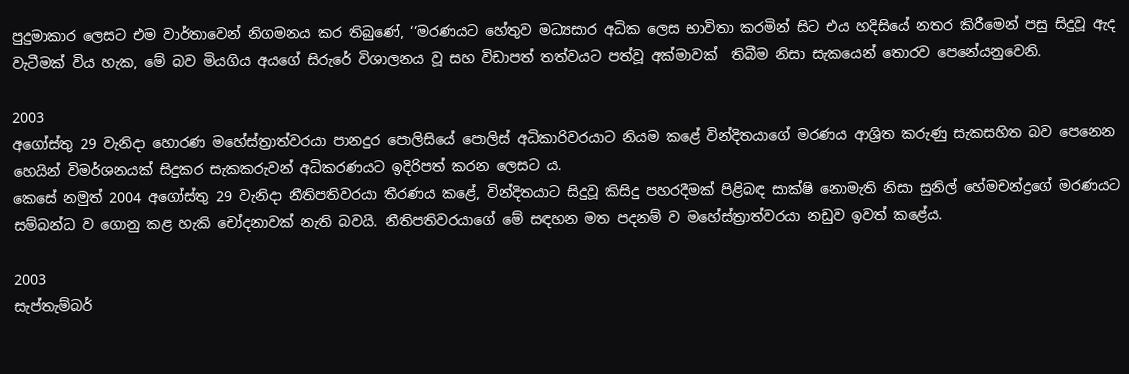පුදුමාකාර ලෙසට එම වාර්තාවෙන් නිගමනය කර තිබුණේ, ‘‘මරණයට හේතුව මධ්‍යසාර අධික ලෙස භාවිතා කරමින් සිට එය හදිසියේ නතර කිරීමෙන් පසු සිදුවූ ඇද වැටීමක් විය හැක, මේ බව මියගිය අයගේ සිරුරේ විශාලනය වූ සහ විඩාපත් තත්වයට පත්වූ අක්මාවක්  තිබීම නිසා සැකයෙන් තොරව පෙනේයනුවෙනි.

2003
අගෝස්තු 29 වැනිදා හොරණ මහේස්ත්‍රාත්වරයා පානදුර පොලිසියේ පොලිස් අධිකාරිවරයාට නියම කළේ වින්දිතයාගේ මරණය ආශ්‍රිත කරුණු සැකසහිත බව පෙනෙන හෙයින් විමර්ශනයක් සිදුකර සැකකරුවන් අධිකරණයට ඉදිරිපත් කරන ලෙසට ය.
කෙසේ නමුත් 2004 අගෝස්තු 29 වැනිදා නීතිපතිවරයා තීරණය කළේ, වින්දිතයාට සිදුවූ කිසිදු පහරදීමක් පිළිබඳ සාක්ෂි නොමැති නිසා සුනිල් හේමචන්ද්‍රගේ මරණයට සම්බන්ධ ව ගොනු කළ හැකි චෝදනාවක් නැති බවයි. නීතිපතිවරයාගේ මේ සඳහන මත පදනම් ව මහේස්ත්‍රාත්වරයා නඩුව ඉවත් කළේය.

2003
සැප්තැම්බර්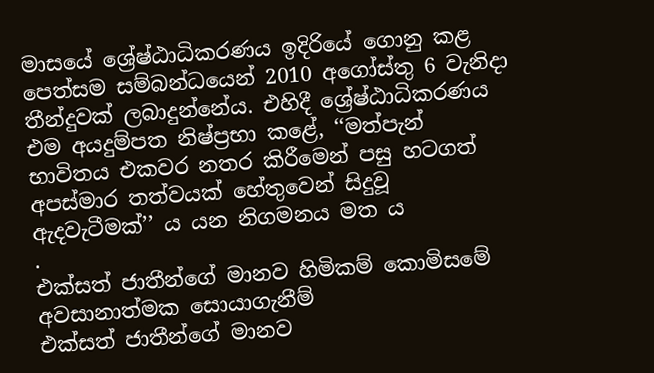මාසයේ ශ්‍රේෂ්ඨාධිකරණය ඉදිරියේ ගොනු කළ පෙත්සම සම්බන්ධයෙන් 2010 අගෝස්තු 6 වැනිදා තීන්දුවක් ලබාදුන්නේය. එහිදී ශ්‍රේෂ්ඨාධිකරණය එම අයදුම්පත නිෂ්ප්‍රභා කළේ, ‘‘මත්පැන් භාවිතය එකවර නතර කිරීමෙන් පසු හටගත් අපස්මාර තත්වයක් හේතුවෙන් සිදුවූ ඇදවැටීමක්’’ ය යන නිගමනය මත ය
.
එක්සත් ජාතීන්ගේ මානව හිමිකම් කොමිසමේ අවසානාත්මක සොයාගැනීම්
එක්සත් ජාතීන්ගේ මානව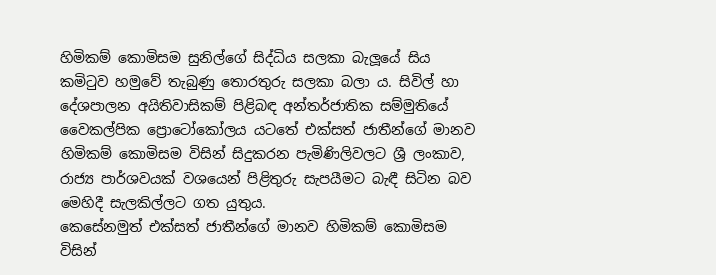හිමිකම් කොමිසම සුනිල්ගේ සිද්ධිය සලකා බැලූයේ සිය කමිටුව හමුවේ තැබුණු තොරතුරු සලකා බලා ය. සිවිල් හා දේශපාලන අයිතිවාසිකම් පිළිබඳ අන්තර්ජාතික සම්මුතියේ වෛකල්පික ප්‍රොටෝකෝලය යටතේ එක්සත් ජාතීන්ගේ මානව හිමිකම් කොමිසම විසින් සිදුකරන පැමිණිලිවලට ශ්‍රී ලංකාව, රාජ්‍ය පාර්ශවයක් වශයෙන් පිළිතුරු සැපයීමට බැඳී සිටින බව මෙහිදී සැලකිල්ලට ගත යුතුය.
කෙසේනමුත් එක්සත් ජාතීන්ගේ මානව හිමිකම් කොමිසම විසින්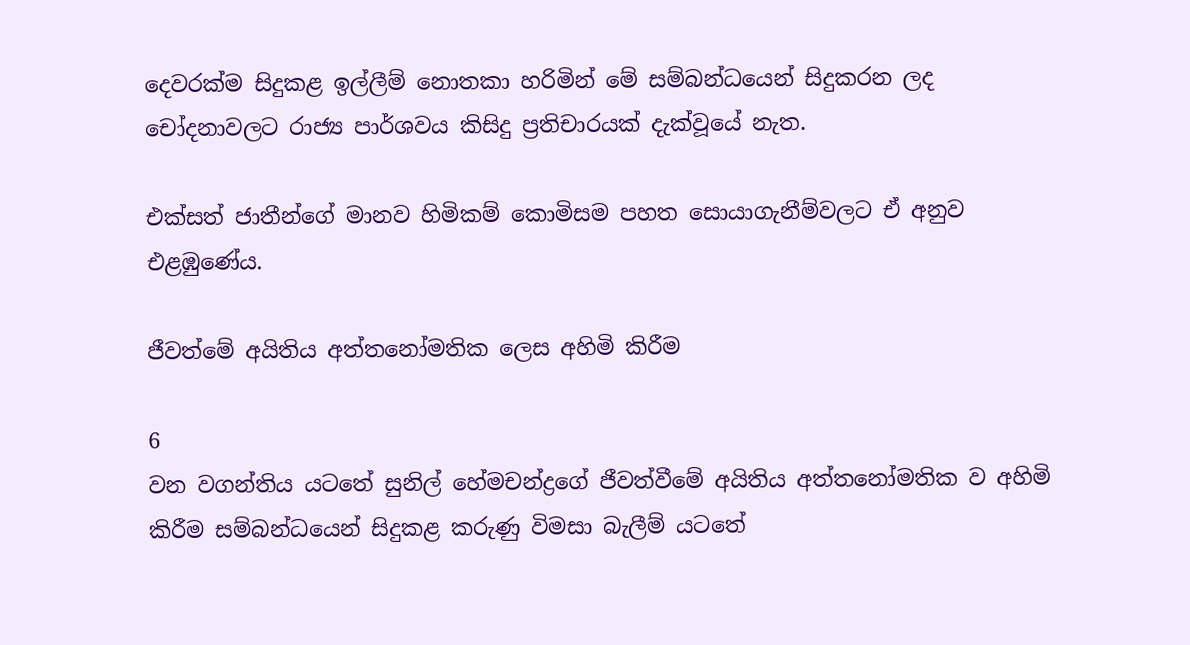දෙවරක්ම සිදුකළ ඉල්ලීම් නොතකා හරිමින් මේ සම්බන්ධයෙන් සිදුකරන ලද චෝදනාවලට රාජ්‍ය පාර්ශවය කිසිදු ප්‍රතිචාරයක් දැක්වූයේ නැත.

එක්සත් ජාතීන්ගේ මානව හිමිකම් කොමිසම පහත සොයාගැනීම්වලට ඒ අනුව එළඹුණේය.

ජීවත්මේ අයිතිය අත්තනෝමතික ලෙස අහිමි කිරීම

6
වන වගන්තිය යටතේ සුනිල් හේමචන්ද්‍රගේ ජීවත්වීමේ අයිතිය අත්තනෝමතික ව අහිමි කිරීම සම්බන්ධයෙන් සිදුකළ කරුණු විමසා බැලීම් යටතේ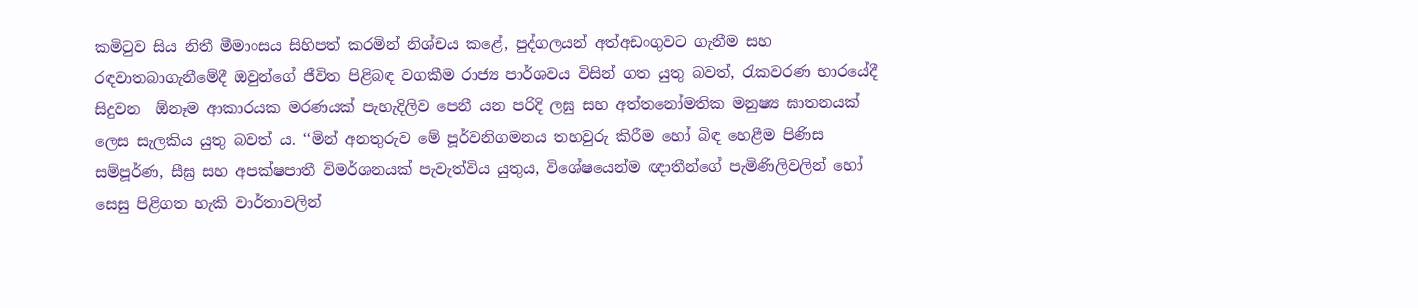කමිටුව සිය නිතී මීමාංසය සිහිපත් කරමින් නිශ්චය කළේ, පුද්ගලයන් අත්අඩංගුවට ගැනීම සහ රඳවාතබාගැනීමේදී ඔවුන්ගේ ජීවිත පිළිබඳ වගකීම රාජ්‍ය පාර්ශවය විසින් ගත යුතු බවත්, රැකවරණ භාරයේදී සිදුවන  ඕනෑම ආකාරයක මරණයක් පැහැදිලිව පෙනී යන පරිදි ලඝු සහ අත්තනෝමතික මනුෂ්‍ය ඝාතනයක් ලෙස සැලකිය යුතු බවත් ය. ‘‘මින් අනතුරුව මේ පූර්වනිගමනය තහවුරු කිරීම හෝ බිඳ හෙළීම පිණිස සම්පූර්ණ, සීඝ්‍ර සහ අපක්ෂපාතී විමර්ශනයක් පැවැත්විය යුතුය, විශේෂයෙන්ම ඥාතීන්ගේ පැමිණිලිවලින් හෝ සෙසු පිළිගත හැකි වාර්තාවලින්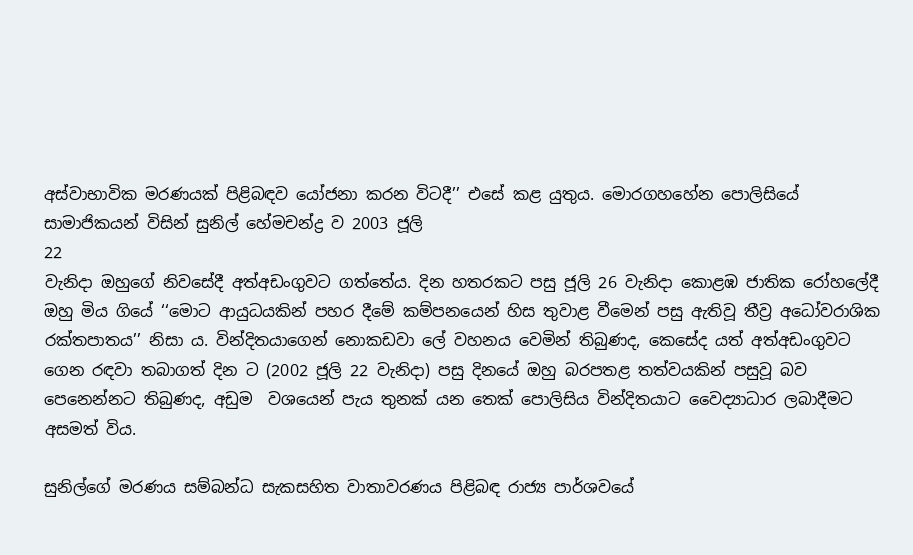අස්වාභාවික මරණයක් පිළිබඳව යෝජනා කරන විටදී’’ එසේ කළ යුතුය. මොරගහහේන පොලිසියේ සාමාජිකයන් විසින් සුනිල් හේමචන්ද්‍ර ව 2003 ජූලි
22
වැනිදා ඔහුගේ නිවසේදී අත්අඩංගුවට ගත්තේය. දින හතරකට පසු ජූලි 26 වැනිදා කොළඹ ජාතික රෝහලේදී ඔහු මිය ගියේ ‘‘මොට ආයුධයකින් පහර දීමේ කම්පනයෙන් හිස තුවාළ වීමෙන් පසු ඇතිවූ තීව්‍ර අධෝවරාශික රක්තපාතය’’ නිසා ය. වින්දිතයාගෙන් නොකඩවා ලේ වහනය වෙමින් තිබුණද, කෙසේද යත් අත්අඩංගුවට ගෙන රඳවා තබාගත් දින ට (2002 ජූලි 22 වැනිදා) පසු දිනයේ ඔහු බරපතළ තත්වයකින් පසුවූ බව පෙනෙන්නට තිබුණද, අඩුම  වශයෙන් පැය තුනක් යන තෙක් පොලිසිය වින්දිතයාට වෛද්‍යාධාර ලබාදීමට අසමත් විය.

සුනිල්ගේ මරණය සම්බන්ධ සැකසහිත වාතාවරණය පිළිබඳ රාජ්‍ය පාර්ශවයේ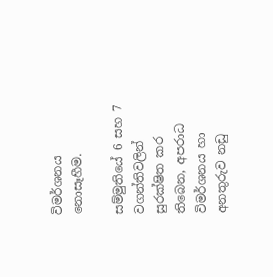විමර්ශනය නොසෑහීම.

සම්මුතියේ 6 සහ 7 වගන්තිවලින් සුරක්ෂිත කර තිබෙන, අපරාධ විමර්ශනය හා අනතුරුව නඩු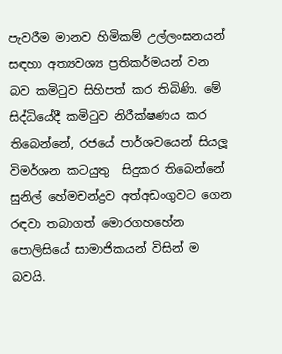පැවරීම මානව හිමිකම් උල්ලංඝනයන් සඳහා අත්‍යවශ්‍ය ප්‍රතිකර්මයන් වන බව කමිටුව සිහිපත් කර තිබිණි. මේ සිද්ධියේදී කමිටුව නිරීක්ෂණය කර තිබෙන්නේ, රජයේ පාර්ශවයෙන් සියලූ විමර්ශන කටයුතු  සිදුකර තිබෙන්නේ සුනිල් හේමචන්ද්‍රව අත්අඩංගුවට ගෙන රඳවා තබාගත් මොරගහහේන පොලිසියේ සාමාජිකයන් විසින් ම බවයි.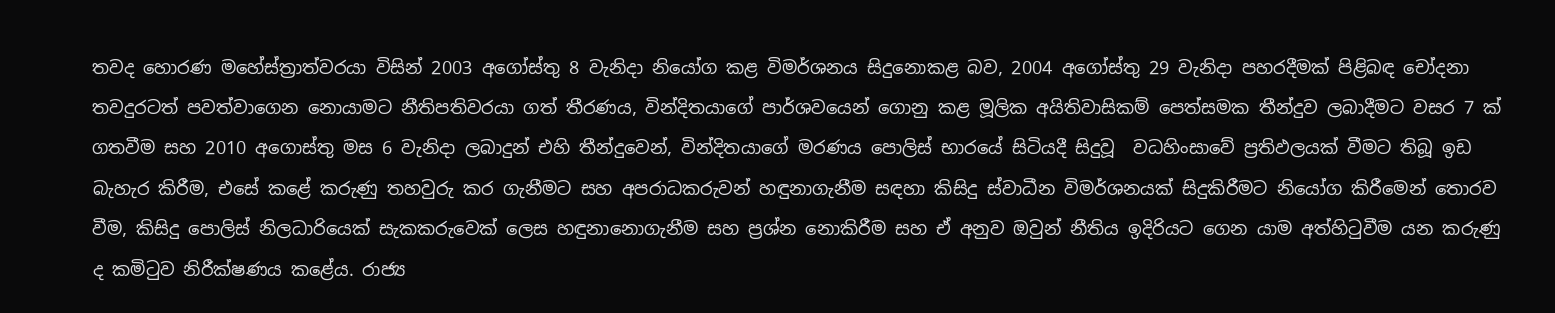තවද හොරණ මහේස්ත්‍රාත්වරයා විසින් 2003 අගෝස්තු 8 වැනිදා නියෝග කළ විමර්ශනය සිදුනොකළ බව, 2004 අගෝස්තු 29 වැනිදා පහරදීමක් පිළිබඳ චෝදනා තවදුරටත් පවත්වාගෙන නොයාමට නීතිපතිවරයා ගත් තීරණය, වින්දිතයාගේ පාර්ශවයෙන් ගොනු කළ මූලික අයිතිවාසිකම් පෙත්සමක තීන්දුව ලබාදීමට වසර 7 ක් ගතවීම සහ 2010 අගොස්තු මස 6 වැනිදා ලබාදුන් එහි තීන්දුවෙන්, වින්දිතයාගේ මරණය පොලිස් භාරයේ සිටියදී සිදුවූ  වධහිංසාවේ ප්‍රතිඵලයක් වීමට තිබූ ඉඩ බැහැර කිරීම, එසේ කළේ කරුණු තහවුරු කර ගැනීමට සහ අපරාධකරුවන් හඳුනාගැනීම සඳහා කිසිදු ස්වාධීන විමර්ශනයක් සිදුකිරීමට නියෝග කිරීමෙන් තොරව වීම, කිසිදු පොලිස් නිලධාරියෙක් සැකකරුවෙක් ලෙස හඳුනානොගැනීම සහ ප්‍රශ්න නොකිරීම සහ ඒ අනුව ඔවුන් නීතිය ඉදිරියට ගෙන යාම අත්හිටුවීම යන කරුණු ද කමිටුව නිරීක්ෂණය කළේය. රාජ්‍ය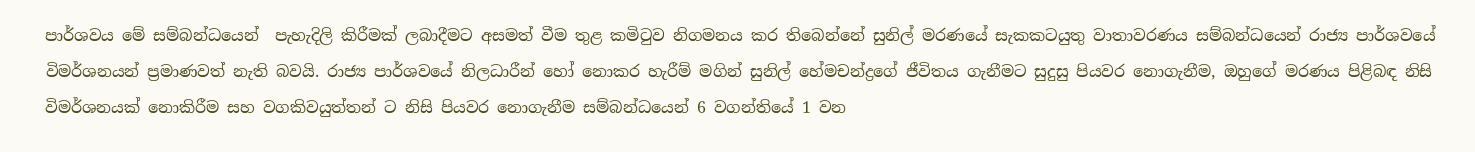පාර්ශවය මේ සම්බන්ධයෙන්  පැහැදිලි කිරීමක් ලබාදීමට අසමත් වීම තුළ කමිටුව නිගමනය කර තිබෙන්නේ සුනිල් මරණයේ සැකකටයුතු වාතාවරණය සම්බන්ධයෙන් රාජ්‍ය පාර්ශවයේ විමර්ශනයන් ප්‍රමාණවත් නැති බවයි. රාජ්‍ය පාර්ශවයේ නිලධාරීන් හෝ නොකර හැරීම් මගින් සුනිල් හේමචන්ද්‍රගේ ජීවිතය ගැනීමට සුදුසු පියවර නොගැනීම, ඔහුගේ මරණය පිළිබඳ නිසි විමර්ශනයක් නොකිරීම සහ වගකිවයුත්තන් ට නිසි පියවර නොගැනීම සම්බන්ධයෙන් 6 වගන්තියේ 1 වන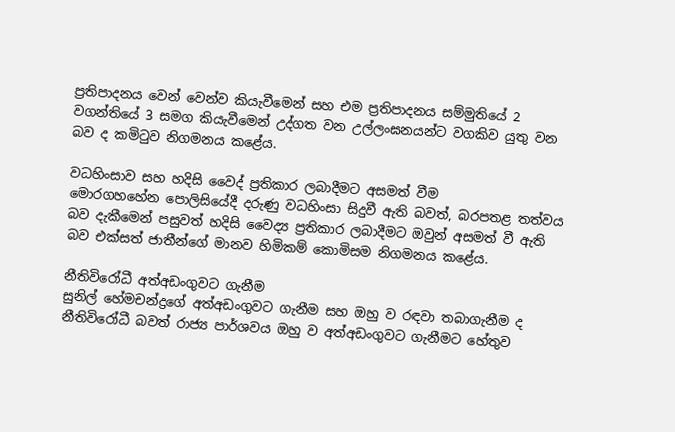ප්‍රතිපාදනය වෙන් වෙන්ව කියැවීමෙන් සහ එම ප්‍රතිපාදනය සම්මුතියේ 2 වගන්තියේ 3 සමග කියැවීමෙන් උද්ගත වන උල්ලංඝනයන්ට වගකිව යුතු වන බව ද කමිටුව නිගමනය කළේය.

වධහිංසාව සහ හදිසි වෛද් ප්‍රතිකාර ලබාදීමට අසමත් වීම
මොරගහහේන පොලිසියේදී දරුණු වධහිංසා සිදුවී ඇති බවත්, බරපතළ තත්වය බව දැකීමෙන් පසුවත් හදිසි වෛද්‍ය ප්‍රතිකාර ලබාදීමට ඔවුන් අසමත් වී ඇති බව එක්සත් ජාතීන්ගේ මානව හිමිකම් කොමිසම නිගමනය කළේය.

නීතිවිරෝධී අත්අඩංගුවට ගැනීම
සුනිල් හේමචන්ද්‍රගේ අත්අඩංගුවට ගැනීම සහ ඔහු ව රඳවා තබාගැනීම ද නීතිවිරෝධී බවත් රාජ්‍ය පාර්ශවය ඔහු ව අත්අඩංගුවට ගැනීමට හේතුව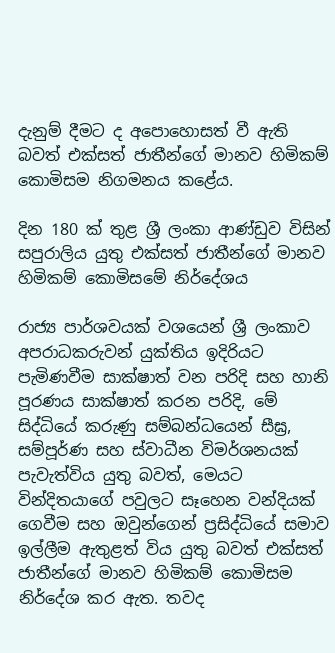දැනුම් දීමට ද අපොහොසත් වී ඇති බවත් එක්සත් ජාතීන්ගේ මානව හිමිකම් කොමිසම නිගමනය කළේය.

දින 180 ක් තුළ ශ්‍රී ලංකා ආණ්ඩුව විසින් සපුරාලිය යුතු එක්සත් ජාතීන්ගේ මානව හිමිකම් කොමිසමේ නිර්දේශය

රාජ්‍ය පාර්ශවයක් වශයෙන් ශ්‍රී ලංකාව අපරාධකරුවන් යුක්තිය ඉදිරියට පැමිණවීම සාක්ෂාත් වන පරිදි සහ හානි පූරණය සාක්ෂාත් කරන පරිදි, මේ සිද්ධියේ කරුණු සම්බන්ධයෙන් සීඝ්‍ර, සම්පූර්ණ සහ ස්වාධීන විමර්ශනයක් පැවැත්විය යුතු බවත්, මෙයට වින්දිතයාගේ පවුලට සෑහෙන වන්දියක් ගෙවීම සහ ඔවුන්ගෙන් ප්‍රසිද්ධියේ සමාව ඉල්ලීම ඇතුළත් විය යුතු බවත් එක්සත් ජාතීන්ගේ මානව හිමිකම් කොමිසම  නිර්දේශ කර ඇත. තවද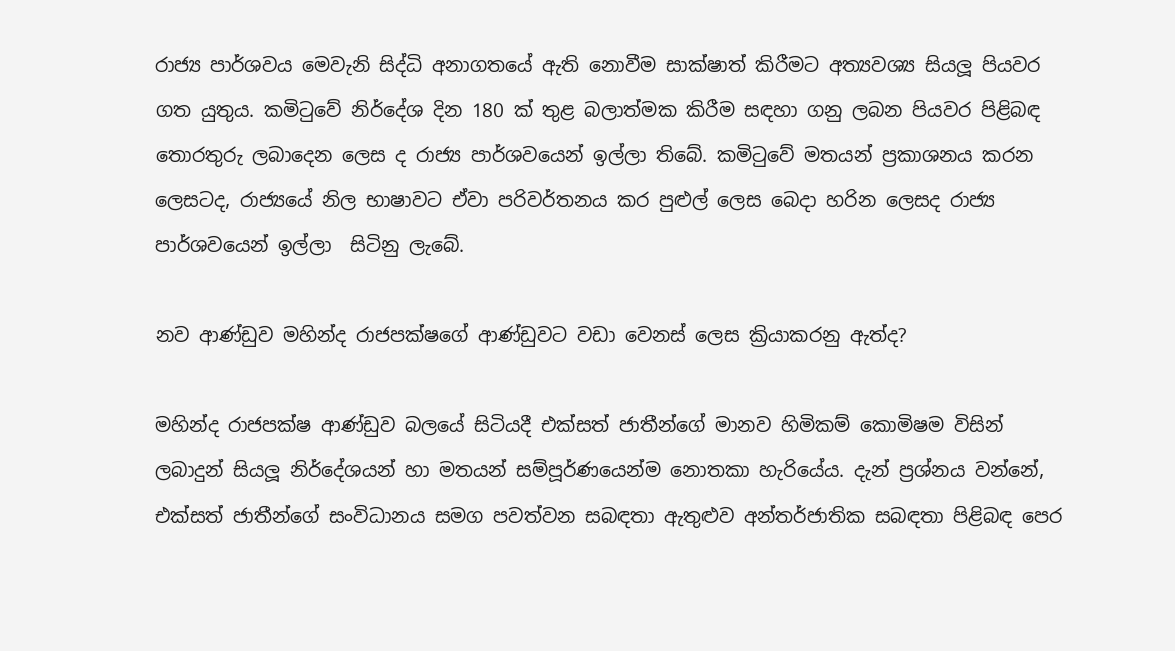රාජ්‍ය පාර්ශවය මෙවැනි සිද්ධි අනාගතයේ ඇති නොවීම සාක්ෂාත් කිරීමට අත්‍යවශ්‍ය සියලූ පියවර ගත යුතුය. කමිටුවේ නිර්දේශ දින 180 ක් තුළ බලාත්මක කිරීම සඳහා ගනු ලබන පියවර පිළිබඳ තොරතුරු ලබාදෙන ලෙස ද රාජ්‍ය පාර්ශවයෙන් ඉල්ලා තිබේ. කමිටුවේ මතයන් ප්‍රකාශනය කරන ලෙසටද, රාජ්‍යයේ නිල භාෂාවට ඒවා පරිවර්තනය කර පුළුල් ලෙස බෙදා හරින ලෙසද රාජ්‍ය පාර්ශවයෙන් ඉල්ලා  සිටිනු ලැබේ.

නව ආණ්ඩුව මහින්ද රාජපක්ෂගේ ආණ්ඩුවට වඩා වෙනස් ලෙස ක්‍රියාකරනු ඇත්ද?

මහින්ද රාජපක්ෂ ආණ්ඩුව බලයේ සිටියදී එක්සත් ජාතීන්ගේ මානව හිමිකම් කොමිෂම විසින් ලබාදුන් සියලූ නිර්දේශයන් හා මතයන් සම්පූර්ණයෙන්ම නොතකා හැරියේය. දැන් ප්‍රශ්නය වන්නේ, එක්සත් ජාතීන්ගේ සංවිධානය සමග පවත්වන සබඳතා ඇතුළුව අන්තර්ජාතික සබඳතා පිළිබඳ පෙර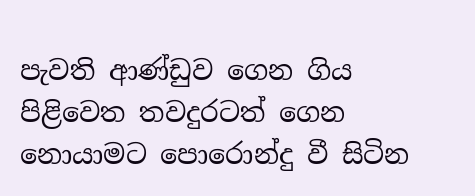පැවති ආණ්ඩුව ගෙන ගිය පිළිවෙත තවදුරටත් ගෙන නොයාමට පොරොන්දු වී සිටින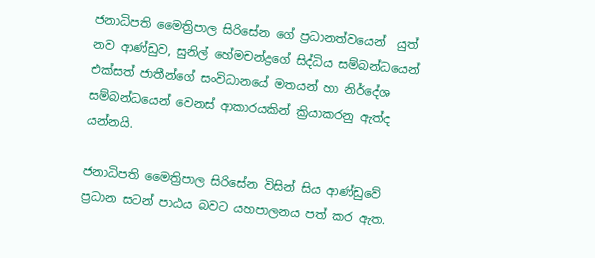ජනාධිපති මෛත්‍රිපාල සිරිසේන ගේ ප්‍රධානත්වයෙන්  යුත් නව ආණ්ඩුව, සුනිල් හේමචන්ද්‍රගේ සිද්ධිය සම්බන්ධයෙන් එක්සත් ජාතීන්ගේ සංවිධානයේ මතයන් හා නිර්දේශ සම්බන්ධයෙන් වෙනස් ආකාරයකින් ක්‍රියාකරනු ඇත්ද යන්නයි.

ජනාධිපති මෛත්‍රිපාල සිරිසේන විසින් සිය ආණ්ඩුවේ ප්‍රධාන සටන් පාඨය බවට යහපාලනය පත් කර ඇත.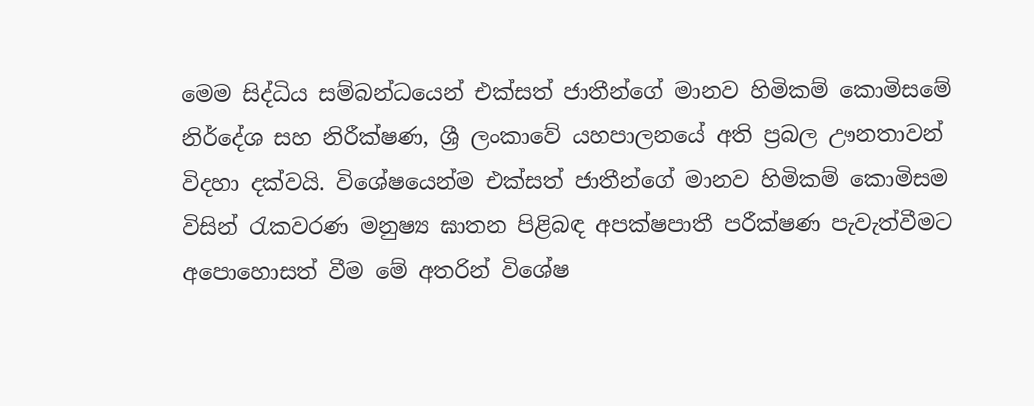මෙම සිද්ධිය සම්බන්ධයෙන් එක්සත් ජාතීන්ගේ මානව හිමිකම් කොමිසමේ නිර්දේශ සහ නිරීක්ෂණ, ශ්‍රී ලංකාවේ යහපාලනයේ අති ප්‍රබල ඌනතාවන් විදහා දක්වයි. විශේෂයෙන්ම එක්සත් ජාතීන්ගේ මානව හිමිකම් කොමිසම විසින් රැකවරණ මනුෂ්‍ය ඝාතන පිළිබඳ අපක්ෂපාතී පරීක්ෂණ පැවැත්වීමට අපොහොසත් වීම මේ අතරින් විශේෂ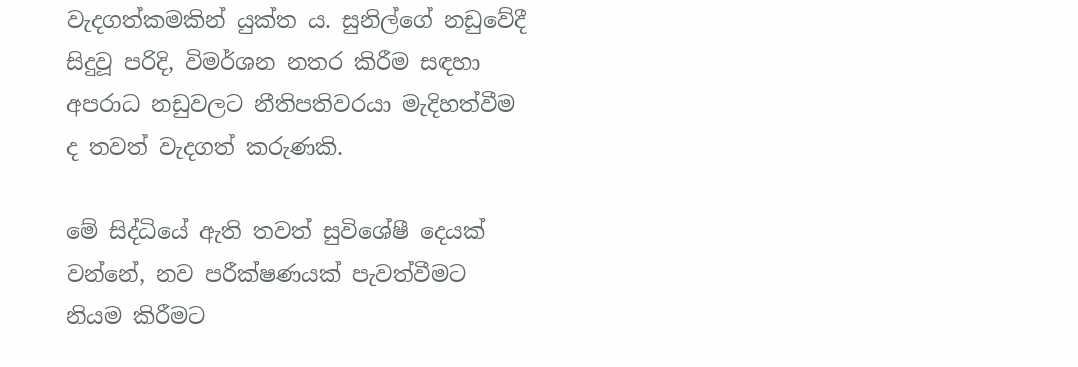වැදගත්කමකින් යුක්ත ය. සුනිල්ගේ නඩුවේදී සිදුවූ පරිදි, විමර්ශන නතර කිරීම සඳහා අපරාධ නඩුවලට නීතිපතිවරයා මැදිහත්වීම ද තවත් වැදගත් කරුණකි.

මේ සිද්ධියේ ඇති තවත් සුවිශේෂී දෙයක් වන්නේ, නව පරීක්ෂණයක් පැවත්වීමට නියම කිරීමට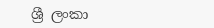ශ්‍රී ලංකා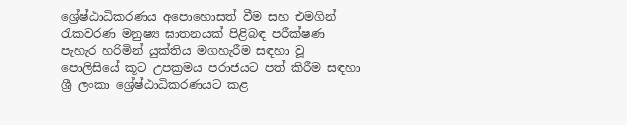ශ්‍රේෂ්ඨාධිකරණය අපොහොසත් වීම සහ එමගින් රැකවරණ මනුෂ්‍ය ඝාතනයක් පිළිබඳ පරීක්ෂණ පැහැර හරිමින් යුක්තිය මගහැරීම සඳහා වූ පොලිසියේ කූට උපක්‍රමය පරාජයට පත් කිරීම සඳහා ශ්‍රී ලංකා ශ්‍රේෂ්ඨාධිකරණයට කළ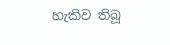හැකිව තිබූ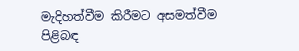මැදිහත්වීම කිරීමට අසමත්වීම පිළිබඳ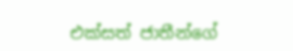එක්සත් ජාතීන්ගේ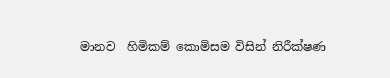මානව  හිමිකම් කොමිසම විසින් නිරීක්ෂණ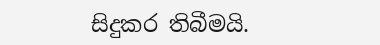සිදුකර තිබීමයි.